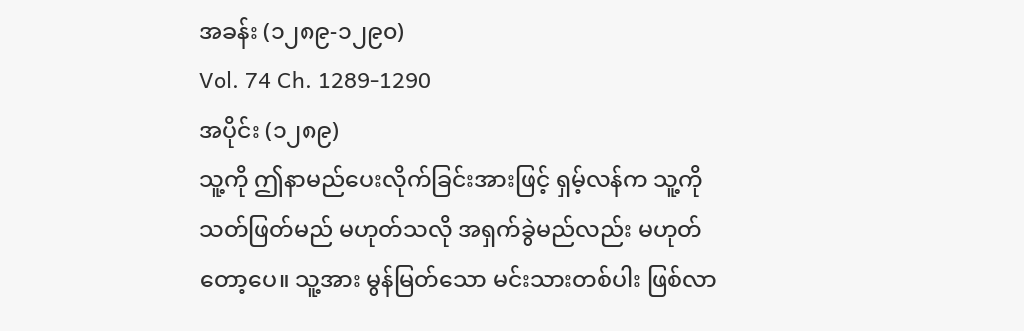အခန်း (၁၂၈၉-၁၂၉၀)
Vol. 74 Ch. 1289-1290
အပိုင်း (၁၂၈၉)
သူ့ကို ဤနာမည်ပေးလိုက်ခြင်းအားဖြင့် ရှမ့်လန်က သူ့ကို သတ်ဖြတ်မည် မဟုတ်သလို အရှက်ခွဲမည်လည်း မဟုတ်တော့ပေ။ သူ့အား မွန်မြတ်သော မင်းသားတစ်ပါး ဖြစ်လာ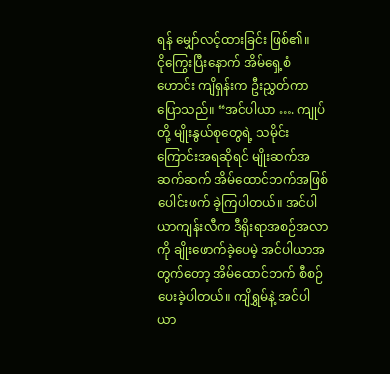ရန် မျှော်လင့်ထားခြင်း ဖြစ်၏။
ငိုကြွေးပြီးနောက် အိမ်ရှေ့စံဟောင်း ကျိရှန်းက ဦးညွှတ်ကာ ပြောသည်။ “အင်ပါယာ …. ကျုပ်တို့ မျိုးနွယ်စုတွေရဲ့ သမိုင်းကြောင်းအရဆိုရင် မျိုးဆက်အဆက်ဆက် အိမ်ထောင်ဘက်အဖြစ် ပေါင်းဖက် ခဲ့ကြပါတယ်။ အင်ပါယာကျန်းလီက ဒီရိုးရာအစဉ်အလာကို ချိုးဖောက်ခဲ့ပေမဲ့ အင်ပါယာအတွက်တော့ အိမ်ထောင်ဘက် စီစဉ်ပေးခဲ့ပါတယ်။ ကျိရွှမ်နဲ့ အင်ပါယာ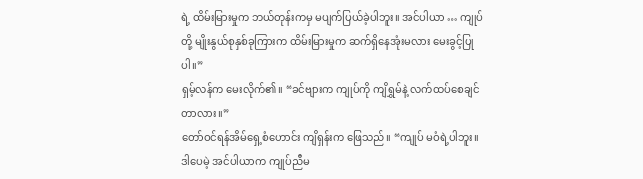ရဲ့ ထိမ်းမြားမှုက ဘယ်တုန်းကမှ မပျက်ပြယ်ခဲ့ပါဘူး။ အင်ပါယာ … ကျုပ်တို့ မျိုးနွယ်စုနှစ်ခုကြားက ထိမ်းမြားမှုက ဆက်ရှိနေအုံးမလား မေးခွင့်ပြုပါ။”
ရှမ့်လန်က မေးလိုက်၏။ “ခင်ဗျားက ကျုပ်ကို ကျိရွှမ်နဲ့ လက်ထပ်စေချင်တာလား။”
တော်ဝင်ရန်အိမ်ရှေ့စံဟောင်း ကျိရှန်းက ဖြေသည်။ “ကျုပ် မဝံရဲ့ပါဘူး။ ဒါပေမဲ့ အင်ပါယာက ကျုပ်ညီမ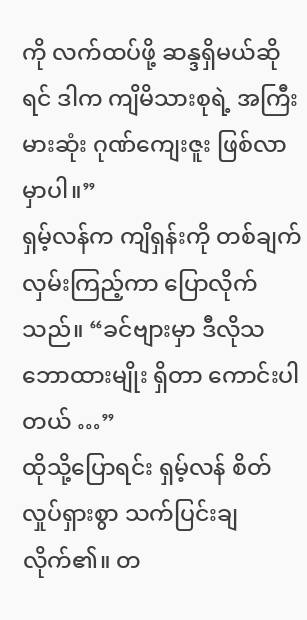ကို လက်ထပ်ဖို့ ဆန္ဒရှိမယ်ဆိုရင် ဒါက ကျိမိသားစုရဲ့ အကြီးမားဆုံး ဂုဏ်ကျေးဇူး ဖြစ်လာမှာပါ။”
ရှမ့်လန်က ကျိရှန်းကို တစ်ချက် လှမ်းကြည့်ကာ ပြောလိုက်သည်။ “ခင်ဗျားမှာ ဒီလိုသဘောထားမျိုး ရှိတာ ကောင်းပါတယ် …”
ထိုသို့ပြောရင်း ရှမ့်လန် စိတ်လှုပ်ရှားစွာ သက်ပြင်းချလိုက်၏။ တ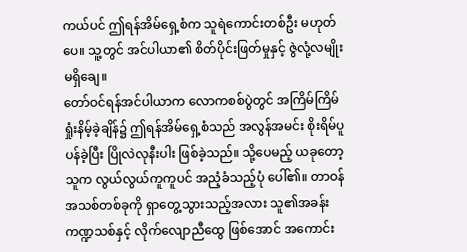ကယ်ပင် ဤရန်အိမ်ရှေ့စံက သူရဲကောင်းတစ်ဦး မဟုတ်ပေ။ သူ့တွင် အင်ပါယာ၏ စိတ်ပိုင်းဖြတ်မှုနှင့် ဇွဲလုံ့လမျိုး မရှိချေ။
တော်ဝင်ရန်အင်ပါယာက လောကစစ်ပွဲတွင် အကြိမ်ကြိမ် ရှုံးနိမ့်ခဲ့ချိန်၌ ဤရန်အိမ်ရှေ့စံသည် အလွန်အမင်း စိုးရိမ်ပူပန်ခဲ့ပြီး ပြိုလဲလုနီးပါး ဖြစ်ခဲ့သည်။ သို့ပေမည့် ယခုတော့ သူက လွယ်လွယ်ကူကူပင် အညံ့ခံသည့်ပုံ ပေါ်၏။ တာဝန်အသစ်တစ်ခုကို ရှာတွေ့သွားသည့်အလား သူ၏အခန်းကဏ္ဍသစ်နှင့် လိုက်လျောညီထွေ ဖြစ်အောင် အကောင်း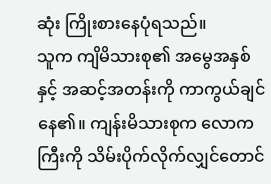ဆုံး ကြိုးစားနေပုံရသည်။
သူက ကျိမိသားစု၏ အမွေအနှစ်နှင့် အဆင့်အတန်းကို ကာကွယ်ချင်နေ၏။ ကျန်းမိသားစုက လောကကြီးကို သိမ်းပိုက်လိုက်လျှင်တောင်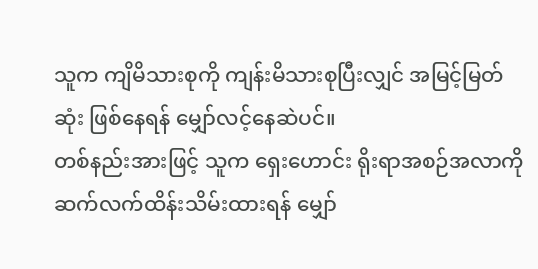သူက ကျိမိသားစုကို ကျန်းမိသားစုပြီးလျှင် အမြင့်မြတ်ဆုံး ဖြစ်နေရန် မျှော်လင့်နေဆဲပင်။
တစ်နည်းအားဖြင့် သူက ရှေးဟောင်း ရိုးရာအစဉ်အလာကို ဆက်လက်ထိန်းသိမ်းထားရန် မျှော်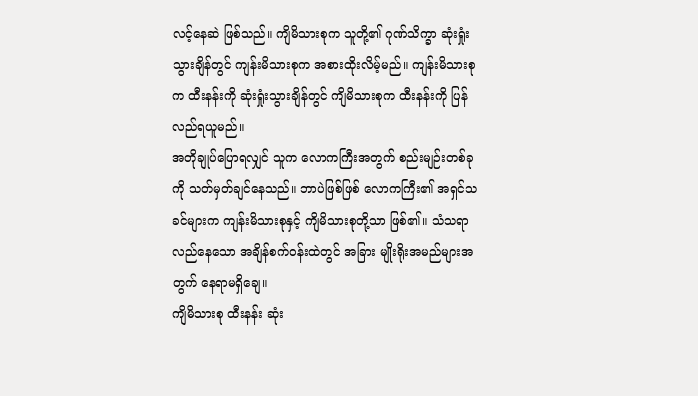လင့်နေဆဲ ဖြစ်သည်။ ကျိမိသားစုက သူတို့၏ ဂုဏ်သိက္ခာ ဆုံးရှုံးသွားချိန်တွင် ကျန်းမိသားစုက အစားထိုးလိမ့်မည်။ ကျန်းမိသားစုက ထီးနန်းကို ဆုံးရှုံးသွားချိန်တွင် ကျိမိသားစုက ထီးနန်းကို ပြန်လည်ရယူမည်။
အတိုချုပ်ပြောရလျှင် သူက လောကကြီးအတွက် စည်းမျဉ်းတစ်ခုကို သတ်မှတ်ချင်နေသည်။ ဘာပဲဖြစ်ဖြစ် လောကကြီး၏ အရှင်သခင်များက ကျန်းမိသားစုနှင့် ကျိမိသားစုတို့သာ ဖြစ်၏။ သံသရာလည်နေသော အချိန်စက်ဝန်းထဲတွင် အခြား မျိုးရိုးအမည်များအတွက် နေရာမရှိချေ။
ကျိမိသားစု ထီးနန်း ဆုံး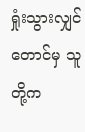ရှုံးသွားလျှင်တောင်မှ သူတို့က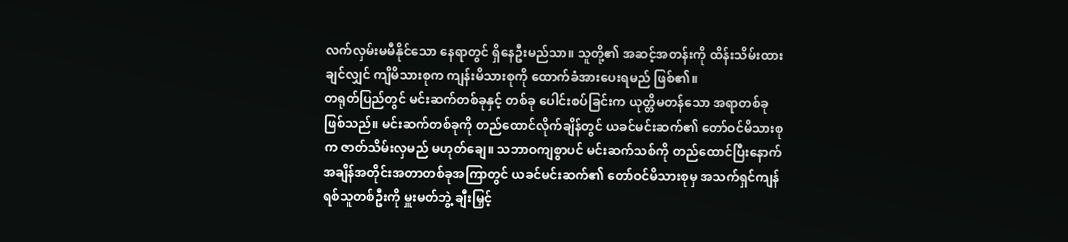လက်လှမ်းမမီနိုင်သော နေရာတွင် ရှိနေဦးမည်သာ။ သူတို့၏ အဆင့်အတန်းကို ထိန်းသိမ်းထားချင်လျှင် ကျိမိသားစုက ကျန်းမိသားစုကို ထောက်ခံအားပေးရမည် ဖြစ်၏။
တရုတ်ပြည်တွင် မင်းဆက်တစ်ခုနှင့် တစ်ခု ပေါင်းစပ်ခြင်းက ယုတ္တိမတန်သော အရာတစ်ခု ဖြစ်သည်။ မင်းဆက်တစ်ခုကို တည်ထောင်လိုက်ချိန်တွင် ယခင်မင်းဆက်၏ တော်ဝင်မိသားစုက ဇာတ်သိမ်းလှမည် မဟုတ်ချေ။ သဘာဝကျစွာပင် မင်းဆက်သစ်ကို တည်ထောင်ပြီးနောက် အချိန်အတိုင်းအတာတစ်ခုအကြာတွင် ယခင်မင်းဆက်၏ တော်ဝင်မိသားစုမှ အသက်ရှင်ကျန်ရစ်သူတစ်ဦးကို မှူးမတ်ဘွဲ့ ချီးမြှင့်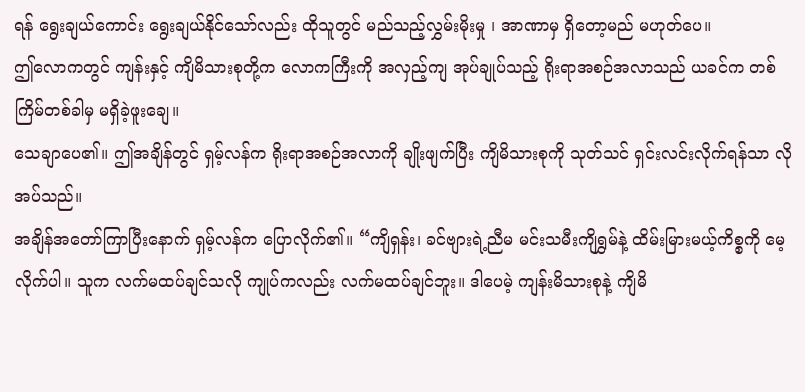ရန် ရွေးချယ်ကောင်း ရွေးချယ်နိုင်သော်လည်း ထိုသူတွင် မည်သည့်လွှမ်းမိုးမှု ၊ အာဏာမှ ရှိတော့မည် မဟုတ်ပေ။
ဤလောကတွင် ကျန်းနှင့် ကျိမိသားစုတို့က လောကကြီးကို အလှည့်ကျ အုပ်ချုပ်သည့် ရိုးရာအစဉ်အလာသည် ယခင်က တစ်ကြိမ်တစ်ခါမှ မရှိခဲ့ဖူးချေ။
သေချာပေ၏။ ဤအချိန်တွင် ရှမ့်လန်က ရိုးရာအစဉ်အလာကို ချိုးဖျက်ပြီး ကျိမိသားစုကို သုတ်သင် ရှင်းလင်းလိုက်ရန်သာ လိုအပ်သည်။
အချိန်အတော်ကြာပြီးနောက် ရှမ့်လန်က ပြောလိုက်၏။ “ကျိရှန်း၊ ခင်ဗျားရဲ့ညီမ မင်းသမီးကျိရွှမ်နဲ့ ထိမ်းမြားမယ့်ကိစ္စကို မေ့လိုက်ပါ။ သူက လက်မထပ်ချင်သလို ကျုပ်ကလည်း လက်မထပ်ချင်ဘူး။ ဒါပေမဲ့ ကျန်းမိသားစုနဲ့ ကျိမိ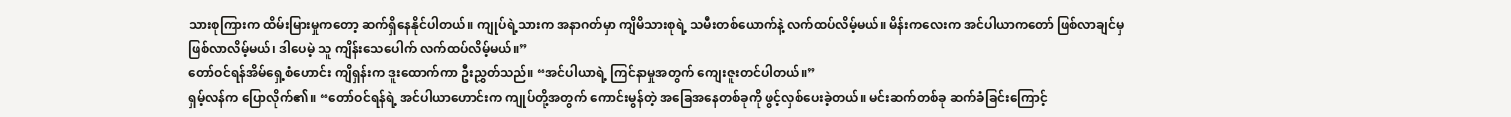သားစုကြားက ထိမ်းမြားမှုကတော့ ဆက်ရှိနေနိုင်ပါတယ်။ ကျုပ်ရဲ့သားက အနာဂတ်မှာ ကျိမိသားစုရဲ့ သမီးတစ်ယောက်နဲ့ လက်ထပ်လိမ့်မယ်။ မိန်းကလေးက အင်ပါယာကတော် ဖြစ်လာချင်မှ ဖြစ်လာလိမ့်မယ်၊ ဒါပေမဲ့ သူ ကျိန်းသေပေါက် လက်ထပ်လိမ့်မယ်။”
တော်ဝင်ရန်အိမ်ရှေ့စံဟောင်း ကျိရှန်းက ဒူးထောက်ကာ ဦးညွှတ်သည်။ “အင်ပါယာရဲ့ ကြင်နာမှုအတွက် ကျေးဇူးတင်ပါတယ်။”
ရှမ့်လန်က ပြောလိုက်၏။ “တော်ဝင်ရန်ရဲ့ အင်ပါယာဟောင်းက ကျုပ်တို့အတွက် ကောင်းမွန်တဲ့ အခြေအနေတစ်ခုကို ဖွင့်လှစ်ပေးခဲ့တယ်။ မင်းဆက်တစ်ခု ဆက်ခံခြင်းကြောင့်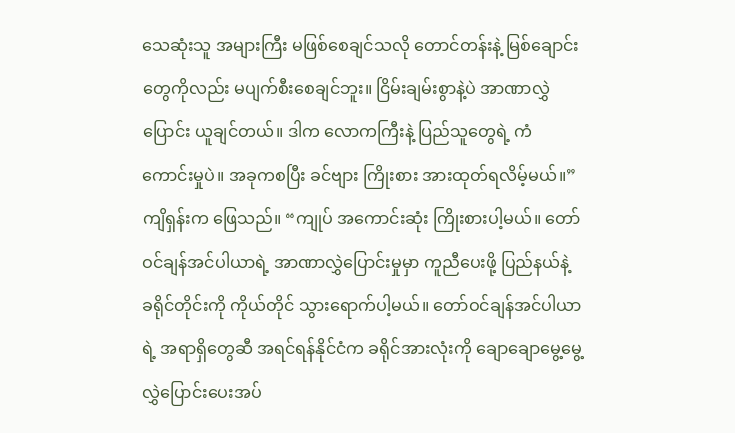သေဆုံးသူ အများကြီး မဖြစ်စေချင်သလို တောင်တန်းနဲ့ မြစ်ချောင်းတွေကိုလည်း မပျက်စီးစေချင်ဘူး။ ငြိမ်းချမ်းစွာနဲ့ပဲ အာဏာလွှဲပြောင်း ယူချင်တယ်။ ဒါက လောကကြီးနဲ့ ပြည်သူတွေရဲ့ ကံကောင်းမှုပဲ။ အခုကစပြီး ခင်ဗျား ကြိုးစား အားထုတ်ရလိမ့်မယ်။”
ကျိရှန်းက ဖြေသည်။ “ကျုပ် အကောင်းဆုံး ကြိုးစားပါ့မယ်။ တော်ဝင်ချန်အင်ပါယာရဲ့ အာဏာလွှဲပြောင်းမှုမှာ ကူညီပေးဖို့ ပြည်နယ်နဲ့ ခရိုင်တိုင်းကို ကိုယ်တိုင် သွားရောက်ပါ့မယ်။ တော်ဝင်ချန်အင်ပါယာရဲ့ အရာရှိတွေဆီ အရင်ရန်နိုင်ငံက ခရိုင်အားလုံးကို ချောချောမွေ့မွေ့ လွှဲပြောင်းပေးအပ်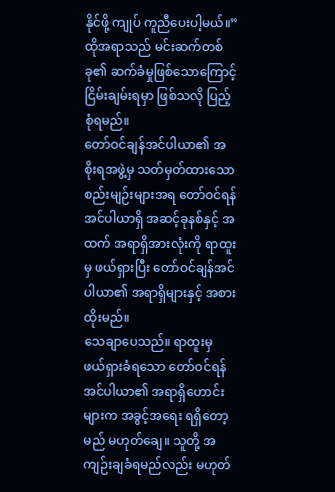နိုင်ဖို့ ကျုပ် ကူညီပေးပါ့မယ်။”
ထိုအရာသည် မင်းဆက်တစ်ခု၏ ဆက်ခံမှုဖြစ်သောကြောင့် ငြိမ်းချမ်းရမှာ ဖြစ်သလို ပြည့်စုံရမည်။
တော်ဝင်ချန်အင်ပါယာ၏ အစိုးရအဖွဲ့မှ သတ်မှတ်ထားသော စည်းမျဉ်းများအရ တော်ဝင်ရန်အင်ပါယာရှိ အဆင့်ခုနစ်နှင့် အထက် အရာရှိအားလုံးကို ရာထူးမှ ဖယ်ရှားပြီး တော်ဝင်ချန်အင်ပါယာ၏ အရာရှိများနှင့် အစားထိုးမည်။
သေချာပေသည်။ ရာထူးမှ ဖယ်ရှားခံရသော တော်ဝင်ရန်အင်ပါယာ၏ အရာရှိဟောင်းများက အခွင့်အရေး ရရှိတော့မည် မဟုတ်ချေ။ သူတို့ အကျဉ်းချခံရမည်လည်း မဟုတ်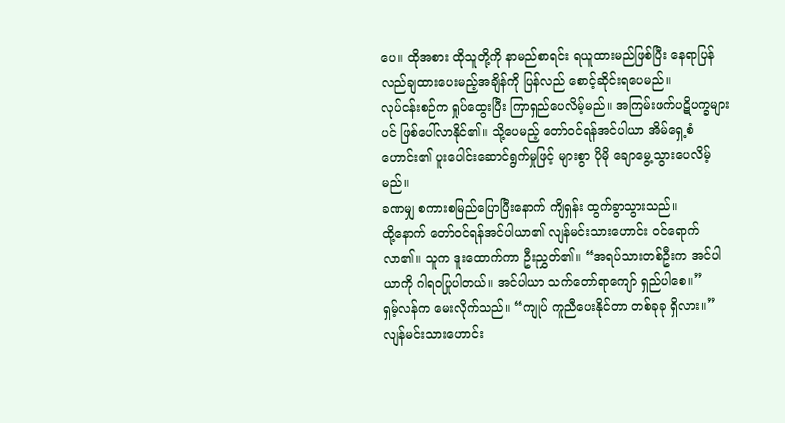ပေ။ ထိုအစား ထိုသူတို့ကို နာမည်စာရင်း ရယူထားမည်ဖြစ်ပြီး နေရာပြန်လည်ချထားပေးမည့်အချိန်ကို ပြန်လည် စောင့်ဆိုင်းရပေမည်။
လုပ်ငန်းစဉ်က ရှုပ်ထွေးပြီး ကြာရှည်ပေလိမ့်မည်။ အကြမ်းဖက်ပဋိပက္ခများပင် ဖြစ်ပေါ်လာနိုင်၏။ သို့ပေမည့် တော်ဝင်ရန်အင်ပါယာ အိမ်ရှေ့စံဟောင်း၏ ပူးပေါင်းဆောင်ရွက်မှုဖြင့် များစွာ ပိုမို ချောမွေ့သွားပေလိမ့်မည်။
ခဏမျှ စကားစမြည်ပြောပြီးနောက် ကျိရှန်း ထွက်ခွာသွားသည်။
ထို့နောက် တော်ဝင်ရန်အင်ပါယာ၏ လျန်မင်းသားဟောင်း ဝင်ရောက်လာ၏။ သူက ဒူးထောက်ကာ ဦးညွှတ်၏။ “အရပ်သားတစ်ဦးက အင်ပါယာကို ဂါရဝပြုပါတယ်။ အင်ပါယာ သက်တော်ရာကျော် ရှည်ပါစေ။”
ရှမ့်လန်က မေးလိုက်သည်။ “ကျုပ် ကူညီပေးနိုင်တာ တစ်ခုခု ရှိလား။”
လျန်မင်းသားဟောင်း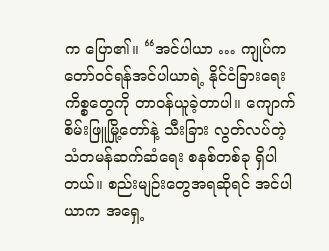က ပြော၏။ “အင်ပါယာ … ကျုပ်က တော်ဝင်ရန်အင်ပါယာရဲ့ နိုင်ငံခြားရေးကိစ္စတွေကို တာဝန်ယူခဲ့တာပါ။ ကျောက်စိမ်းဖြူမြို့တော်နဲ့ သီးခြား လွတ်လပ်တဲ့ သံတမန်ဆက်ဆံရေး စနစ်တစ်ခု ရှိပါတယ်။ စည်းမျဉ်းတွေအရဆိုရင် အင်ပါယာက အရှေ့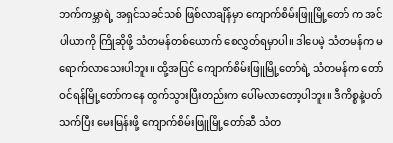ဘက်ကမ္ဘာရဲ့ အရှင်သခင်သစ် ဖြစ်လာချိန်မှာ ကျောက်စိမ်းဖြူမြို့တော် က အင်ပါယာကို ကြိုဆိုဖို့ သံတမန်တစ်ယောက် စေလွှတ်ရမှာပါ။ ဒါပေမဲ့ သံတမန်က မရောက်လာသေးပါဘူး။ ထို့အပြင် ကျောက်စိမ်းဖြူမြို့တော်ရဲ့ သံတမန်က တော်ဝင်ရန်မြို့တော်ကနေ ထွက်သွားပြီးတည်းက ပေါ်မလာတော့ပါဘူး။ ဒီကိစ္စနဲ့ပတ်သက်ပြီး မေးမြန်းဖို့ ကျောက်စိမ်းဖြူမြို့တော်ဆီ သံတ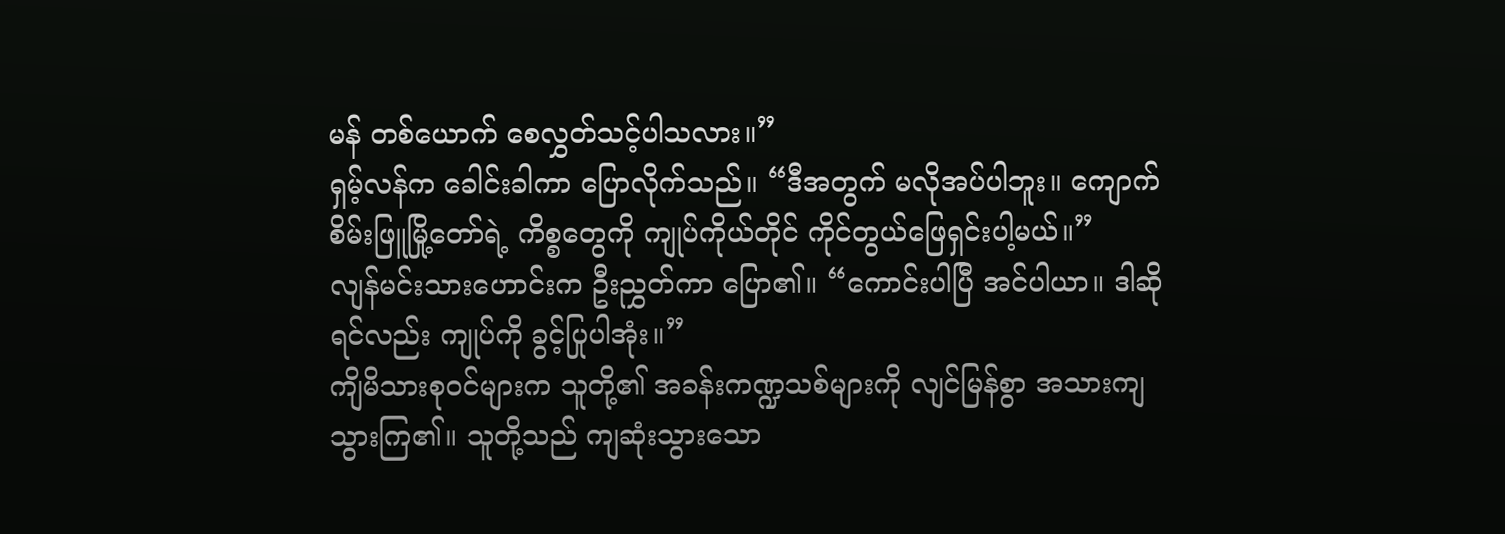မန် တစ်ယောက် စေလွှတ်သင့်ပါသလား။”
ရှမ့်လန်က ခေါင်းခါကာ ပြောလိုက်သည်။ “ဒီအတွက် မလိုအပ်ပါဘူး။ ကျောက်စိမ်းဖြူမြို့တော်ရဲ့ ကိစ္စတွေကို ကျုပ်ကိုယ်တိုင် ကိုင်တွယ်ဖြေရှင်းပါ့မယ်။”
လျန်မင်းသားဟောင်းက ဦးညွှတ်ကာ ပြော၏။ “ကောင်းပါပြီ အင်ပါယာ။ ဒါဆိုရင်လည်း ကျုပ်ကို ခွင့်ပြုပါအုံး။”
ကျိမိသားစုဝင်များက သူတို့၏ အခန်းကဏ္ဍသစ်များကို လျင်မြန်စွာ အသားကျသွားကြ၏။ သူတို့သည် ကျဆုံးသွားသော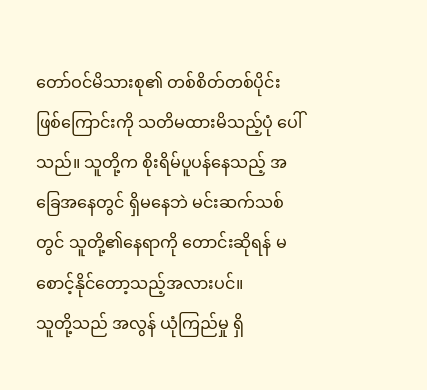တော်ဝင်မိသားစု၏ တစ်စိတ်တစ်ပိုင်း ဖြစ်ကြောင်းကို သတိမထားမိသည့်ပုံ ပေါ်သည်။ သူတို့က စိုးရိမ်ပူပန်နေသည့် အခြေအနေတွင် ရှိမနေဘဲ မင်းဆက်သစ်တွင် သူတို့၏နေရာကို တောင်းဆိုရန် မစောင့်နိုင်တော့သည့်အလားပင်။
သူတို့သည် အလွန် ယုံကြည်မှု ရှိ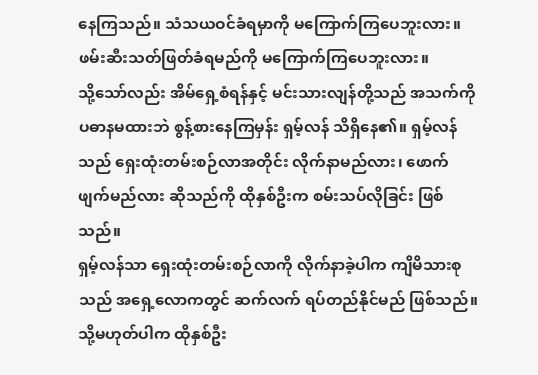နေကြသည်။ သံသယဝင်ခံရမှာကို မကြောက်ကြပေဘူးလား။ ဖမ်းဆီးသတ်ဖြတ်ခံရမည်ကို မကြောက်ကြပေဘူးလား။
သို့သော်လည်း အိမ်ရှေ့စံရန်နှင့် မင်းသားလျန်တို့သည် အသက်ကို ပဓာနမထားဘဲ စွန့်စားနေကြမှန်း ရှမ့်လန် သိရှိနေ၏။ ရှမ့်လန်သည် ရှေးထုံးတမ်းစဉ်လာအတိုင်း လိုက်နာမည်လား၊ ဖောက်ဖျက်မည်လား ဆိုသည်ကို ထိုနှစ်ဦးက စမ်းသပ်လိုခြင်း ဖြစ်သည်။
ရှမ့်လန်သာ ရှေးထုံးတမ်းစဉ်လာကို လိုက်နာခဲ့ပါက ကျိမိသားစုသည် အရှေ့လောကတွင် ဆက်လက် ရပ်တည်နိုင်မည် ဖြစ်သည်။ သို့မဟုတ်ပါက ထိုနှစ်ဦး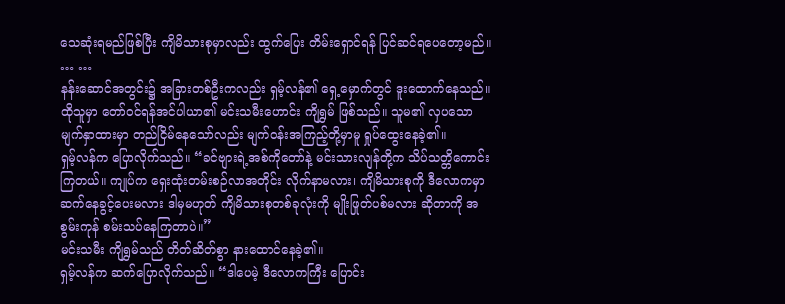သေဆုံးရမည်ဖြစ်ပြီး ကျိမိသားစုမှာလည်း ထွက်ပြေး တိမ်းရှောင်ရန် ပြင်ဆင်ရပေတော့မည်။
… …
နန်းဆောင်အတွင်း၌ အခြားတစ်ဦးကလည်း ရှမ့်လန်၏ ရှေ့မှောက်တွင် ဒူးထောက်နေသည်။ ထိုသူမှာ တော်ဝင်ရန်အင်ပါယာ၏ မင်းသမီးဟောင်း ကျိရွှမ် ဖြစ်သည်။ သူမ၏ လှပသော မျက်နှာထားမှာ တည်ငြိမ်နေသော်လည်း မျက်ဝန်းအကြည့်တို့မှာမူ ရှုပ်ထွေးနေခဲ့၏။
ရှမ့်လန်က ပြောလိုက်သည်။ “ခင်ဗျားရဲ့အစ်ကိုတော်နဲ့ မင်းသားလျန်တို့က သိပ်သတ္တိကောင်းကြတယ်။ ကျုပ်က ရှေးထုံးတမ်းစဉ်လာအတိုင်း လိုက်နာမလား၊ ကျိမိသားစုကို ဒီလောကမှာ ဆက်နေခွင့်ပေးမလား ဒါမှမဟုတ် ကျိမိသားစုတစ်ခုလုံးကို မျိုးဖြုတ်ပစ်မလား ဆိုတာကို အစွမ်းကုန် စမ်းသပ်နေကြတာပဲ။”
မင်းသမီး ကျိရွှမ်သည် တိတ်ဆိတ်စွာ နားထောင်နေခဲ့၏။
ရှမ့်လန်က ဆက်ပြောလိုက်သည်။ “ဒါပေမဲ့ ဒီလောကကြီး ပြောင်း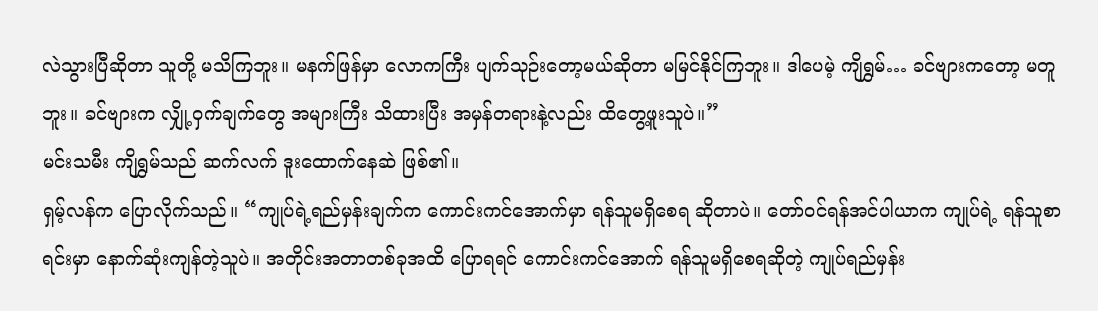လဲသွားပြီဆိုတာ သူတို့ မသိကြဘူး။ မနက်ဖြန်မှာ လောကကြီး ပျက်သုဉ်းတော့မယ်ဆိုတာ မမြင်နိုင်ကြဘူး။ ဒါပေမဲ့ ကျိရွှမ်… ခင်ဗျားကတော့ မတူဘူး။ ခင်ဗျားက လျှို့ဝှက်ချက်တွေ အများကြီး သိထားပြီး အမှန်တရားနဲ့လည်း ထိတွေ့ဖူးသူပဲ။”
မင်းသမီး ကျိရွှမ်သည် ဆက်လက် ဒူးထောက်နေဆဲ ဖြစ်၏။
ရှမ့်လန်က ပြောလိုက်သည်။ “ကျုပ်ရဲ့ရည်မှန်းချက်က ကောင်းကင်အောက်မှာ ရန်သူမရှိစေရ ဆိုတာပဲ။ တော်ဝင်ရန်အင်ပါယာက ကျုပ်ရဲ့ ရန်သူစာရင်းမှာ နောက်ဆုံးကျန်တဲ့သူပဲ။ အတိုင်းအတာတစ်ခုအထိ ပြောရရင် ကောင်းကင်အောက် ရန်သူမရှိစေရဆိုတဲ့ ကျုပ်ရည်မှန်း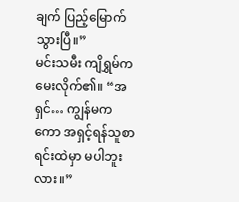ချက် ပြည့်မြောက်သွားပြီ။”
မင်းသမီး ကျိရွှမ်က မေးလိုက်၏။ “အရှင်… ကျွန်မကကော အရှင့်ရန်သူစာရင်းထဲမှာ မပါဘူးလား။”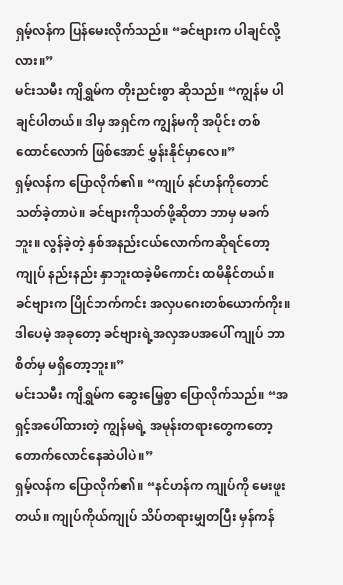ရှမ့်လန်က ပြန်မေးလိုက်သည်။ “ခင်ဗျားက ပါချင်လို့လား။”
မင်းသမီး ကျိရွှမ်က တိုးညင်းစွာ ဆိုသည်။ “ကျွန်မ ပါချင်ပါတယ်။ ဒါမှ အရှင်က ကျွန်မကို အပိုင်း တစ်ထောင်လောက် ဖြစ်အောင် မွှန်းနိုင်မှာလေ။”
ရှမ့်လန်က ပြောလိုက်၏။ “ကျုပ် နင်ဟန်ကိုတောင် သတ်ခဲ့တာပဲ။ ခင်ဗျားကိုသတ်ဖို့ဆိုတာ ဘာမှ မခက်ဘူး။ လွန်ခဲ့တဲ့ နှစ်အနည်းငယ်လောက်ကဆိုရင်တော့ ကျုပ် နည်းနည်း နှာဘူးထခဲ့မိကောင်း ထမိနိုင်တယ်။ ခင်ဗျားက ပြိုင်ဘက်ကင်း အလှပဂေးတစ်ယောက်ကိုး။ ဒါပေမဲ့ အခုတော့ ခင်ဗျားရဲ့အလှအပအပေါ် ကျုပ် ဘာစိတ်မှ မရှိတော့ဘူး။”
မင်းသမီး ကျိရွှမ်က ဆွေးမြေ့စွာ ပြောလိုက်သည်။ “အရှင့်အပေါ်ထားတဲ့ ကျွန်မရဲ့ အမုန်းတရားတွေကတော့ တောက်လောင်နေဆဲပါပဲ။”
ရှမ့်လန်က ပြောလိုက်၏။ “နင်ဟန်က ကျုပ်ကို မေးဖူးတယ်။ ကျုပ်ကိုယ်ကျုပ် သိပ်တရားမျှတပြီး မှန်ကန်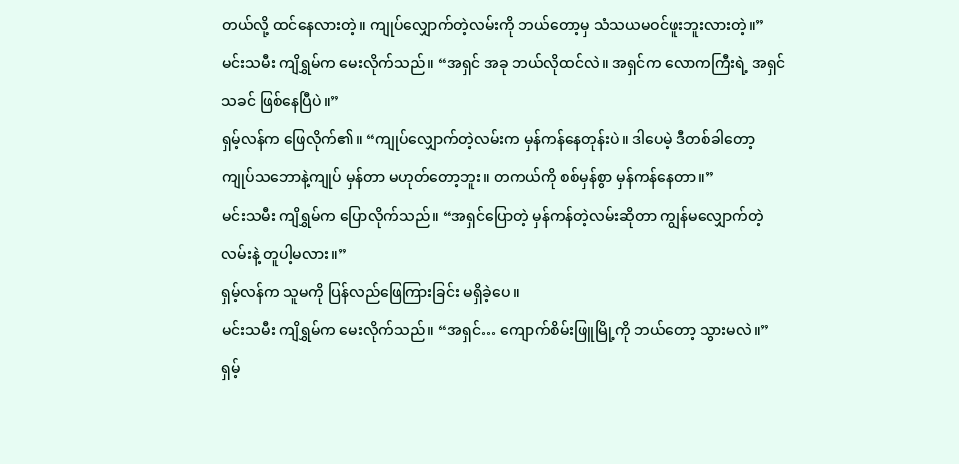တယ်လို့ ထင်နေလားတဲ့။ ကျုပ်လျှောက်တဲ့လမ်းကို ဘယ်တော့မှ သံသယမဝင်ဖူးဘူးလားတဲ့။”
မင်းသမီး ကျိရွှမ်က မေးလိုက်သည်။ “အရှင် အခု ဘယ်လိုထင်လဲ။ အရှင်က လောကကြီးရဲ့ အရှင်သခင် ဖြစ်နေပြီပဲ။”
ရှမ့်လန်က ဖြေလိုက်၏။ “ကျုပ်လျှောက်တဲ့လမ်းက မှန်ကန်နေတုန်းပဲ။ ဒါပေမဲ့ ဒီတစ်ခါတော့ ကျုပ်သဘောနဲ့ကျုပ် မှန်တာ မဟုတ်တော့ဘူး။ တကယ်ကို စစ်မှန်စွာ မှန်ကန်နေတာ။”
မင်းသမီး ကျိရွှမ်က ပြောလိုက်သည်။ “အရှင်ပြောတဲ့ မှန်ကန်တဲ့လမ်းဆိုတာ ကျွန်မလျှောက်တဲ့လမ်းနဲ့ တူပါ့မလား။”
ရှမ့်လန်က သူမကို ပြန်လည်ဖြေကြားခြင်း မရှိခဲ့ပေ။
မင်းသမီး ကျိရွှမ်က မေးလိုက်သည်။ “အရှင်… ကျောက်စိမ်းဖြူမြို့ကို ဘယ်တော့ သွားမလဲ။”
ရှမ့်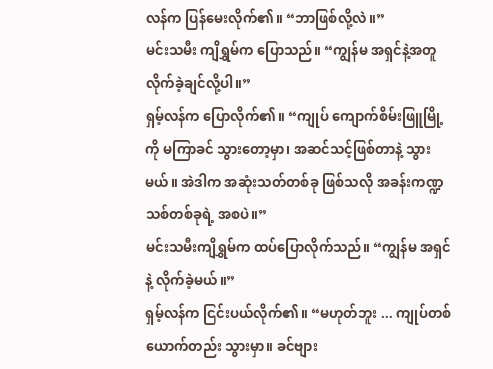လန်က ပြန်မေးလိုက်၏။ “ဘာဖြစ်လို့လဲ။”
မင်းသမီး ကျိရွှမ်က ပြောသည်။ “ကျွန်မ အရှင်နဲ့အတူ လိုက်ခဲ့ချင်လို့ပါ။”
ရှမ့်လန်က ပြောလိုက်၏။ “ကျုပ် ကျောက်စိမ်းဖြူမြို့ကို မကြာခင် သွားတော့မှာ၊ အဆင်သင့်ဖြစ်တာနဲ့ သွားမယ်။ အဲဒါက အဆုံးသတ်တစ်ခု ဖြစ်သလို အခန်းကဏ္ဍသစ်တစ်ခုရဲ့ အစပဲ။”
မင်းသမီးကျိရွှမ်က ထပ်ပြောလိုက်သည်။ “ကျွန်မ အရှင်နဲ့ လိုက်ခဲ့မယ်။”
ရှမ့်လန်က ငြင်းပယ်လိုက်၏။ “မဟုတ်ဘူး ... ကျုပ်တစ်ယောက်တည်း သွားမှာ။ ခင်ဗျား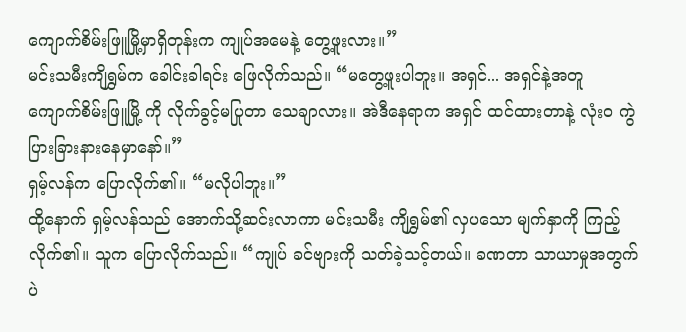ကျောက်စိမ်းဖြူမြို့မှာရှိတုန်းက ကျုပ်အမေနဲ့ တွေ့ဖူးလား။”
မင်းသမီးကျိရွှမ်က ခေါင်းခါရင်း ဖြေလိုက်သည်။ “မတွေ့ဖူးပါဘူး။ အရှင်... အရှင်နဲ့အတူ ကျောက်စိမ်းဖြူမြို့ ကို လိုက်ခွင့်မပြုတာ သေချာလား။ အဲဒီနေရာက အရှင် ထင်ထားတာနဲ့ လုံးဝ ကွဲပြားခြားနားနေမှာနော်။”
ရှမ့်လန်က ပြောလိုက်၏။ “မလိုပါဘူး။”
ထို့နောက် ရှမ့်လန်သည် အောက်သို့ဆင်းလာကာ မင်းသမီး ကျိရွှမ်၏ လှပသော မျက်နှာကို ကြည့်လိုက်၏။ သူက ပြောလိုက်သည်။ “ကျုပ် ခင်ဗျားကို သတ်ခဲ့သင့်တယ်။ ခဏတာ သာယာမှုအတွက်ပဲ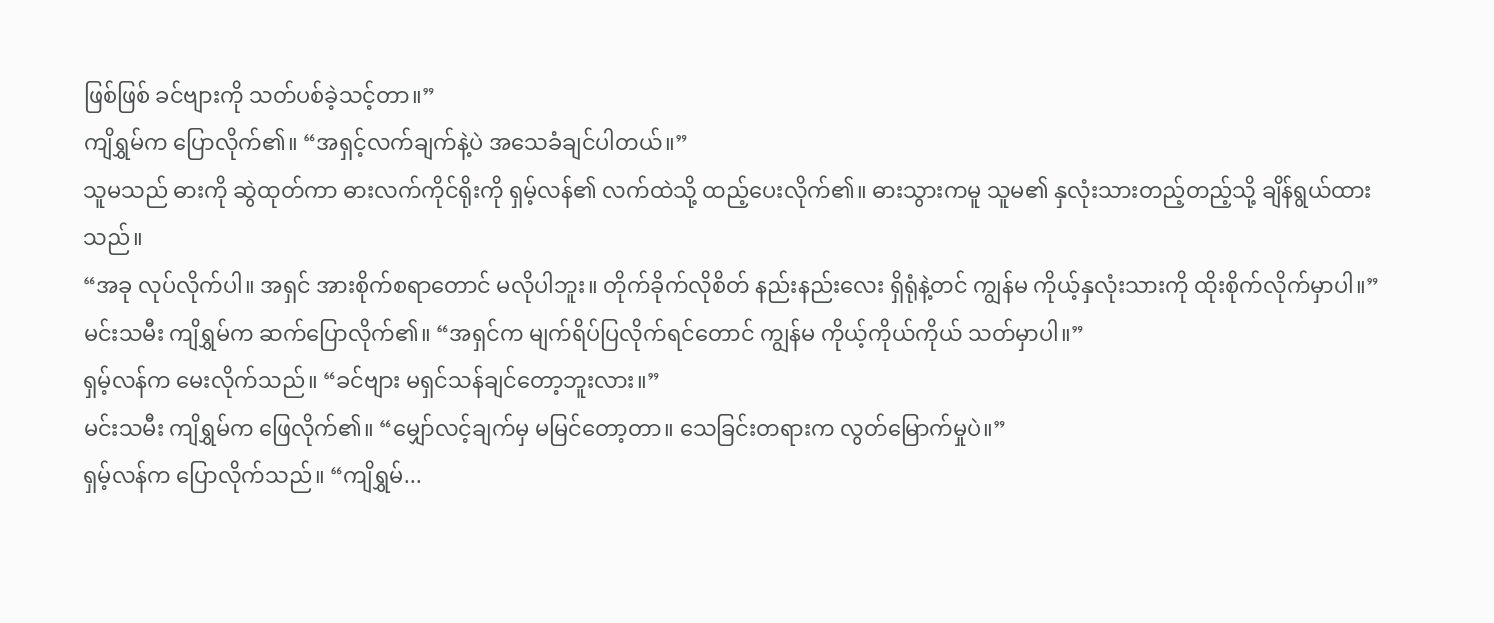ဖြစ်ဖြစ် ခင်ဗျားကို သတ်ပစ်ခဲ့သင့်တာ။”
ကျိရွှမ်က ပြောလိုက်၏။ “အရှင့်လက်ချက်နဲ့ပဲ အသေခံချင်ပါတယ်။”
သူမသည် ဓားကို ဆွဲထုတ်ကာ ဓားလက်ကိုင်ရိုးကို ရှမ့်လန်၏ လက်ထဲသို့ ထည့်ပေးလိုက်၏။ ဓားသွားကမူ သူမ၏ နှလုံးသားတည့်တည့်သို့ ချိန်ရွယ်ထားသည်။
“အခု လုပ်လိုက်ပါ။ အရှင် အားစိုက်စရာတောင် မလိုပါဘူး။ တိုက်ခိုက်လိုစိတ် နည်းနည်းလေး ရှိရုံနဲ့တင် ကျွန်မ ကိုယ့်နှလုံးသားကို ထိုးစိုက်လိုက်မှာပါ။”
မင်းသမီး ကျိရွှမ်က ဆက်ပြောလိုက်၏။ “အရှင်က မျက်ရိပ်ပြလိုက်ရင်တောင် ကျွန်မ ကိုယ့်ကိုယ်ကိုယ် သတ်မှာပါ။”
ရှမ့်လန်က မေးလိုက်သည်။ “ခင်ဗျား မရှင်သန်ချင်တော့ဘူးလား။”
မင်းသမီး ကျိရွှမ်က ဖြေလိုက်၏။ “မျှော်လင့်ချက်မှ မမြင်တော့တာ။ သေခြင်းတရားက လွတ်မြောက်မှုပဲ။”
ရှမ့်လန်က ပြောလိုက်သည်။ “ကျိရွှမ်...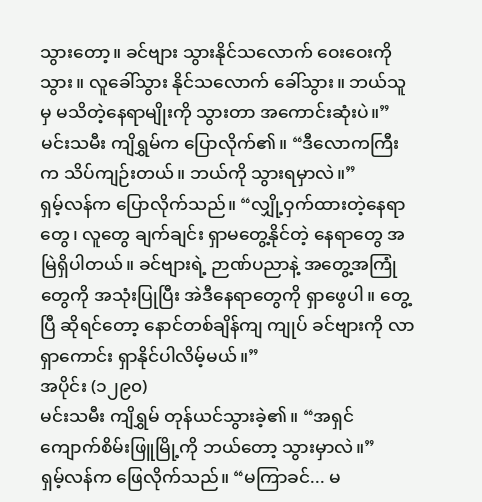သွားတော့။ ခင်ဗျား သွားနိုင်သလောက် ဝေးဝေးကို သွား။ လူခေါ်သွား နိုင်သလောက် ခေါ်သွား။ ဘယ်သူမှ မသိတဲ့နေရာမျိုးကို သွားတာ အကောင်းဆုံးပဲ။”
မင်းသမီး ကျိရွှမ်က ပြောလိုက်၏။ “ဒီလောကကြီးက သိပ်ကျဉ်းတယ်။ ဘယ်ကို သွားရမှာလဲ။”
ရှမ့်လန်က ပြောလိုက်သည်။ “လျှို့ဝှက်ထားတဲ့နေရာတွေ၊ လူတွေ ချက်ချင်း ရှာမတွေ့နိုင်တဲ့ နေရာတွေ အမြဲရှိပါတယ်။ ခင်ဗျားရဲ့ ဉာဏ်ပညာနဲ့ အတွေ့အကြုံတွေကို အသုံးပြုပြီး အဲဒီနေရာတွေကို ရှာဖွေပါ။ တွေ့ပြီ ဆိုရင်တော့ နောင်တစ်ချိန်ကျ ကျုပ် ခင်ဗျားကို လာရှာကောင်း ရှာနိုင်ပါလိမ့်မယ်။”
အပိုင်း (၁၂၉၀)
မင်းသမီး ကျိရွှမ် တုန်ယင်သွားခဲ့၏။ “အရှင် ကျောက်စိမ်းဖြူမြို့ကို ဘယ်တော့ သွားမှာလဲ။”
ရှမ့်လန်က ဖြေလိုက်သည်။ “မကြာခင်... မ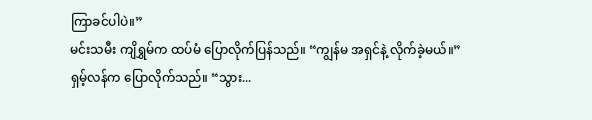ကြာခင်ပါပဲ။”
မင်းသမီး ကျိရွှမ်က ထပ်မံ ပြောလိုက်ပြန်သည်။ “ကျွန်မ အရှင်နဲ့ လိုက်ခဲ့မယ်။”
ရှမ့်လန်က ပြောလိုက်သည်။ “သွား...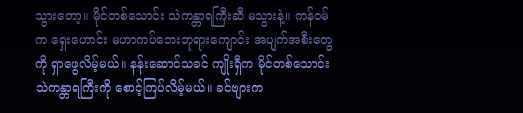သွားတော့။ မိုင်တစ်သောင်း သဲကန္တာရကြီးဆီ မသွားနဲ့။ ကန်ဝမ်က ရှေးဟောင်း မဟာကပ်ဘေးဘုရားကျောင်း အပျက်အစီးတွေကို ရှာဖွေလိမ့်မယ်။ နန်းဆောင်သခင် ကျိုးရှီက မိုင်တစ်သောင်း သဲကန္တာရကြီးကို စောင့်ကြပ်လိမ့်မယ်။ ခင်ဗျားက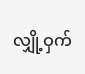လျှို့ဝှက်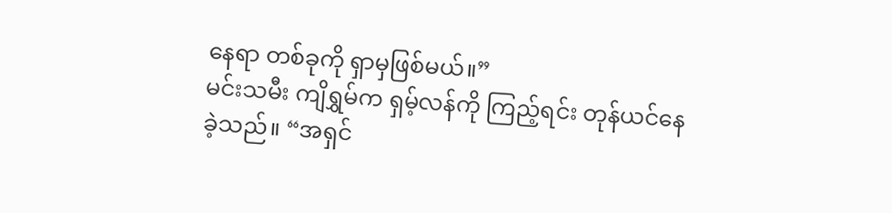နေရာ တစ်ခုကို ရှာမှဖြစ်မယ်။”
မင်းသမီး ကျိရွှမ်က ရှမ့်လန်ကို ကြည့်ရင်း တုန်ယင်နေခဲ့သည်။ “အရှင်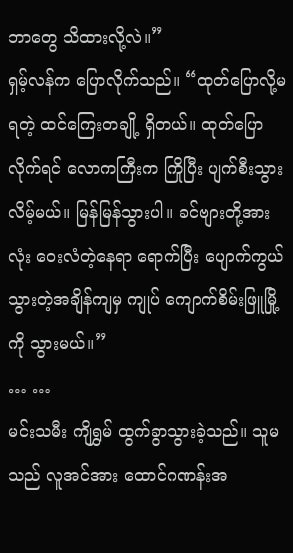ဘာတွေ သိထားလို့လဲ။”
ရှမ့်လန်က ပြောလိုက်သည်။ “ထုတ်ပြောလို့မရတဲ့ ထင်ကြေးတချို့ ရှိတယ်။ ထုတ်ပြောလိုက်ရင် လောကကြီးက ကြိုပြီး ပျက်စီးသွားလိမ့်မယ်။ မြန်မြန်သွားပါ။ ခင်ဗျားတို့အားလုံး ဝေးလံတဲ့နေရာ ရောက်ပြီး ပျောက်ကွယ်သွားတဲ့အချိန်ကျမှ ကျုပ် ကျောက်စိမ်းဖြူမြို့ကို သွားမယ်။”
… …
မင်းသမီး ကျိရွှမ် ထွက်ခွာသွားခဲ့သည်။ သူမသည် လူအင်အား ထောင်ဂဏန်းအ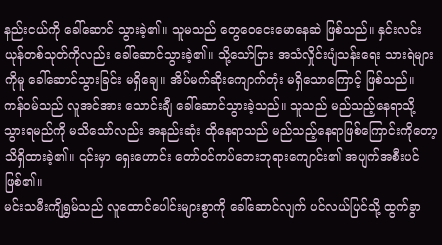နည်းငယ်ကို ခေါ်ဆောင် သွားခဲ့၏။ သူမသည် တွေဝေငေးမောနေဆဲ ဖြစ်သည်။ နှင်းလင်းယုန်တစ်သုတ်ကိုလည်း ခေါ်ဆောင်သွားခဲ့၏။ သို့သော်ငြား အသံလှိုင်းပျံသန်းရေး သားရဲများကိုမူ ခေါ်ဆောင်သွားခြင်း မရှိချေ။ အိပ်မက်ဆိုးကျောက်တုံး မရှိသောကြောင့် ဖြစ်သည်။
ကန်ဝမ်သည် လူအင်အား သောင်းချီ ခေါ်ဆောင်သွားခဲ့သည်။ သူသည် မည်သည့်နေရာသို့ သွားရမည်ကို မသိသော်လည်း အနည်းဆုံး ထိုနေရာသည် မည်သည့်နေရာဖြစ်ကြောင်းကိုတော့ သိရှိထားခဲ့၏။ ၎င်းမှာ ရှေးဟောင်း တော်ဝင်ကပ်ဘေးဘုရားကျောင်း၏ အပျက်အစီးပင် ဖြစ်၏။
မင်းသမီးကျိရွှမ်သည် လူထောင်ပေါင်းများစွာကို ခေါ်ဆောင်လျက် ပင်လယ်ပြင်သို့ ထွက်ခွာ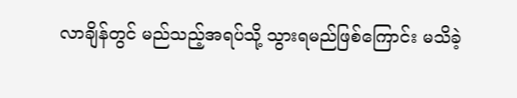လာချိန်တွင် မည်သည့်အရပ်သို့ သွားရမည်ဖြစ်ကြောင်း မသိခဲ့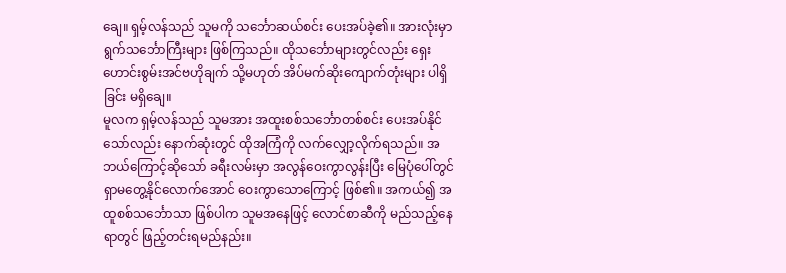ချေ။ ရှမ့်လန်သည် သူမကို သင်္ဘောဆယ်စင်း ပေးအပ်ခဲ့၏။ အားလုံးမှာ ရွက်သင်္ဘောကြီးများ ဖြစ်ကြသည်။ ထိုသင်္ဘောများတွင်လည်း ရှေးဟောင်းစွမ်းအင်ဗဟိုချက် သို့မဟုတ် အိပ်မက်ဆိုးကျောက်တုံးများ ပါရှိခြင်း မရှိချေ။
မူလက ရှမ့်လန်သည် သူမအား အထူးစစ်သင်္ဘောတစ်စင်း ပေးအပ်နိုင်သော်လည်း နောက်ဆုံးတွင် ထိုအကြံကို လက်လျှော့လိုက်ရသည်။ အဘယ်ကြောင့်ဆိုသော် ခရီးလမ်းမှာ အလွန်ဝေးကွာလွန်းပြီး မြေပုံပေါ်တွင် ရှာမတွေ့နိုင်လောက်အောင် ဝေးကွာသောကြောင့် ဖြစ်၏။ အကယ်၍ အထူစစ်သင်္ဘောသာ ဖြစ်ပါက သူမအနေဖြင့် လောင်စာဆီကို မည်သည့်နေရာတွင် ဖြည့်တင်းရမည်နည်း။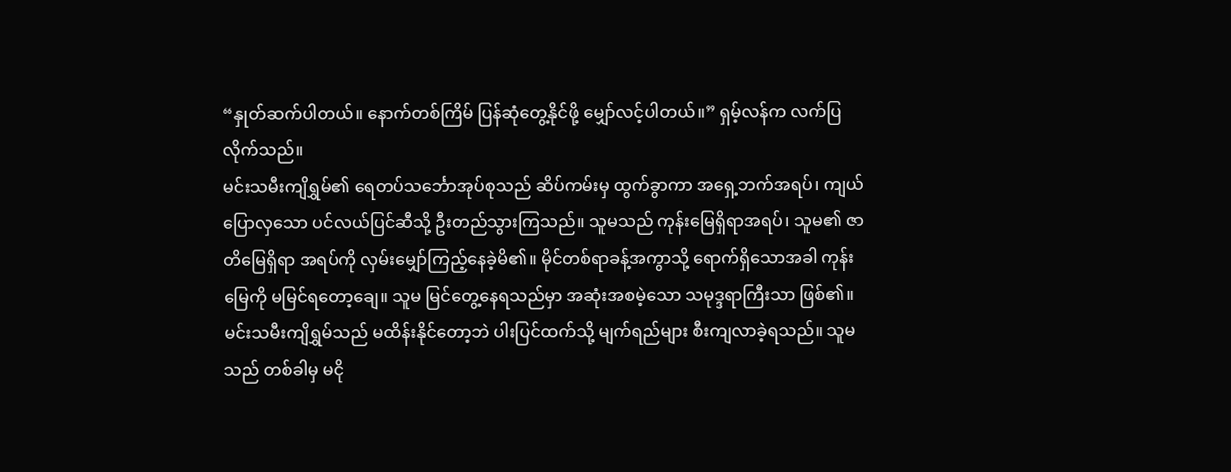“နှုတ်ဆက်ပါတယ်။ နောက်တစ်ကြိမ် ပြန်ဆုံတွေ့နိုင်ဖို့ မျှော်လင့်ပါတယ်။” ရှမ့်လန်က လက်ပြလိုက်သည်။
မင်းသမီးကျိရွှမ်၏ ရေတပ်သင်္ဘောအုပ်စုသည် ဆိပ်ကမ်းမှ ထွက်ခွာကာ အရှေ့ဘက်အရပ်၊ ကျယ်ပြောလှသော ပင်လယ်ပြင်ဆီသို့ ဦးတည်သွားကြသည်။ သူမသည် ကုန်းမြေရှိရာအရပ်၊ သူမ၏ ဇာတိမြေရှိရာ အရပ်ကို လှမ်းမျှော်ကြည့်နေခဲ့မိ၏။ မိုင်တစ်ရာခန့်အကွာသို့ ရောက်ရှိသောအခါ ကုန်းမြေကို မမြင်ရတော့ချေ။ သူမ မြင်တွေ့နေရသည်မှာ အဆုံးအစမဲ့သော သမုဒ္ဒရာကြီးသာ ဖြစ်၏။
မင်းသမီးကျိရွှမ်သည် မထိန်းနိုင်တော့ဘဲ ပါးပြင်ထက်သို့ မျက်ရည်များ စီးကျလာခဲ့ရသည်။ သူမသည် တစ်ခါမှ မငို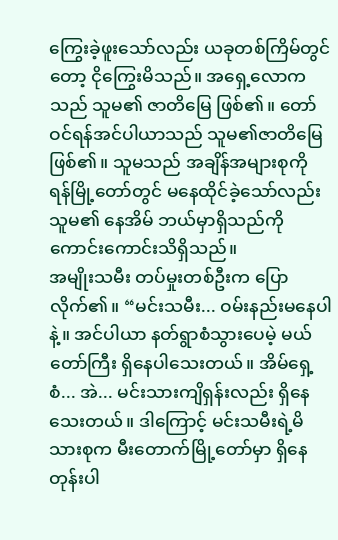ကြွေးခဲ့ဖူးသော်လည်း ယခုတစ်ကြိမ်တွင်တော့ ငိုကြွေးမိသည်။ အရှေ့လောကသည် သူမ၏ ဇာတိမြေ ဖြစ်၏။ တော်ဝင်ရန်အင်ပါယာသည် သူမ၏ဇာတိမြေ ဖြစ်၏။ သူမသည် အချိန်အများစုကို ရန်မြို့တော်တွင် မနေထိုင်ခဲ့သော်လည်း သူမ၏ နေအိမ် ဘယ်မှာရှိသည်ကို ကောင်းကောင်းသိရှိသည်။
အမျိုးသမီး တပ်မှုးတစ်ဦးက ပြောလိုက်၏။ “မင်းသမီး... ဝမ်းနည်းမနေပါနဲ့။ အင်ပါယာ နတ်ရွာစံသွားပေမဲ့ မယ်တော်ကြီး ရှိနေပါသေးတယ်။ အိမ်ရှေ့စံ... အဲ... မင်းသားကျိရှန်းလည်း ရှိနေသေးတယ်။ ဒါကြောင့် မင်းသမီးရဲ့မိသားစုက မီးတောက်မြို့တော်မှာ ရှိနေတုန်းပါ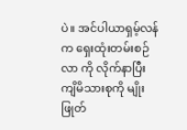ပဲ။ အင်ပါယာရှမ့်လန်က ရှေးထုံးတမ်းစဉ်လာ ကို လိုက်နာပြီး ကျိမိသားစုကို မျိုးဖြုတ်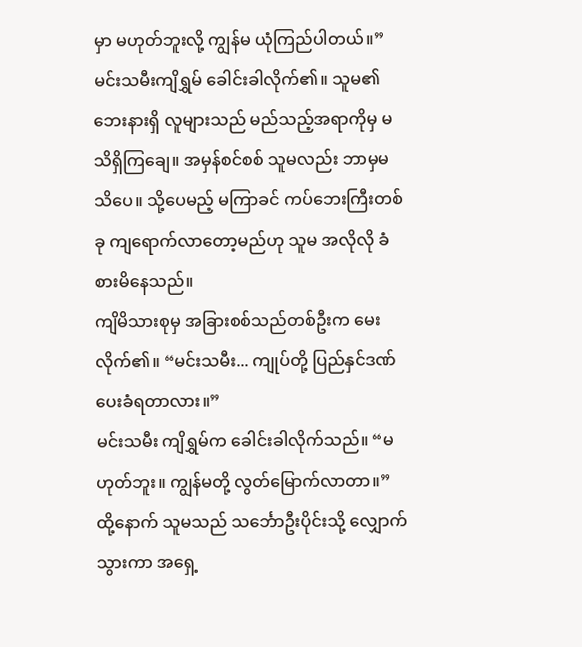မှာ မဟုတ်ဘူးလို့ ကျွန်မ ယုံကြည်ပါတယ်။”
မင်းသမီးကျိရွှမ် ခေါင်းခါလိုက်၏။ သူမ၏ ဘေးနားရှိ လူများသည် မည်သည့်အရာကိုမှ မသိရှိကြချေ။ အမှန်စင်စစ် သူမလည်း ဘာမှမသိပေ။ သို့ပေမည့် မကြာခင် ကပ်ဘေးကြီးတစ်ခု ကျရောက်လာတော့မည်ဟု သူမ အလိုလို ခံစားမိနေသည်။
ကျိမိသားစုမှ အခြားစစ်သည်တစ်ဦးက မေးလိုက်၏။ “မင်းသမီး... ကျုပ်တို့ ပြည်နှင်ဒဏ် ပေးခံရတာလား။”
မင်းသမီး ကျိရွှမ်က ခေါင်းခါလိုက်သည်။ “မဟုတ်ဘူး။ ကျွန်မတို့ လွတ်မြောက်လာတာ။”
ထို့နောက် သူမသည် သင်္ဘောဦးပိုင်းသို့ လျှောက်သွားကာ အရှေ့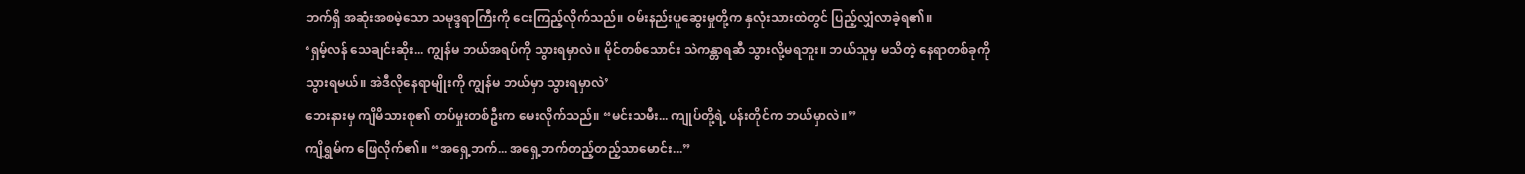ဘက်ရှိ အဆုံးအစမဲ့သော သမုဒ္ဒရာကြီးကို ငေးကြည့်လိုက်သည်။ ဝမ်းနည်းပူဆွေးမှုတို့က နှလုံးသားထဲတွင် ပြည့်လျှံလာခဲ့ရ၏။
‘ရှမ့်လန် သေချင်းဆိုး... ကျွန်မ ဘယ်အရပ်ကို သွားရမှာလဲ။ မိုင်တစ်သောင်း သဲကန္တာရဆီ သွားလို့မရဘူး။ ဘယ်သူမှ မသိတဲ့ နေရာတစ်ခုကို သွားရမယ်။ အဲဒီလိုနေရာမျိုးကို ကျွန်မ ဘယ်မှာ သွားရမှာလဲ’
ဘေးနားမှ ကျိမိသားစု၏ တပ်မှုးတစ်ဦးက မေးလိုက်သည်။ “မင်းသမီး... ကျုပ်တို့ရဲ့ ပန်းတိုင်က ဘယ်မှာလဲ။”
ကျိရွှမ်က ဖြေလိုက်၏။ “အရှေ့ဘက်... အရှေ့ဘက်တည့်တည့်သာမောင်း...”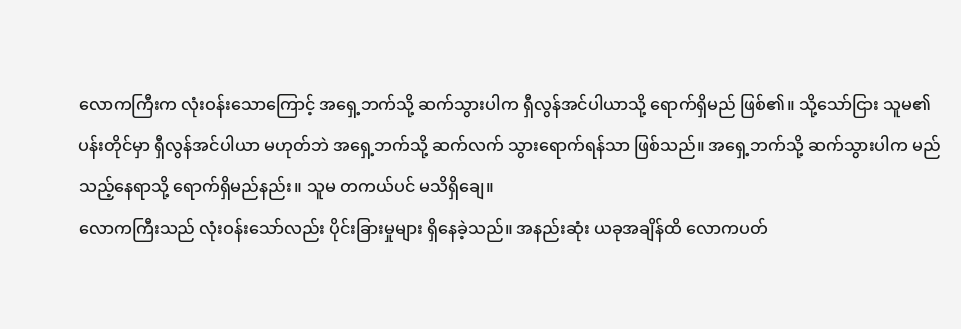လောကကြီးက လုံးဝန်းသောကြောင့် အရှေ့ဘက်သို့ ဆက်သွားပါက ရှီလွန်အင်ပါယာသို့ ရောက်ရှိမည် ဖြစ်၏။ သို့သော်ငြား သူမ၏ပန်းတိုင်မှာ ရှီလွန်အင်ပါယာ မဟုတ်ဘဲ အရှေ့ဘက်သို့ ဆက်လက် သွားရောက်ရန်သာ ဖြစ်သည်။ အရှေ့ဘက်သို့ ဆက်သွားပါက မည်သည့်နေရာသို့ ရောက်ရှိမည်နည်း။ သူမ တကယ်ပင် မသိရှိချေ။
လောကကြီးသည် လုံးဝန်းသော်လည်း ပိုင်းခြားမှုများ ရှိနေခဲ့သည်။ အနည်းဆုံး ယခုအချိန်ထိ လောကပတ်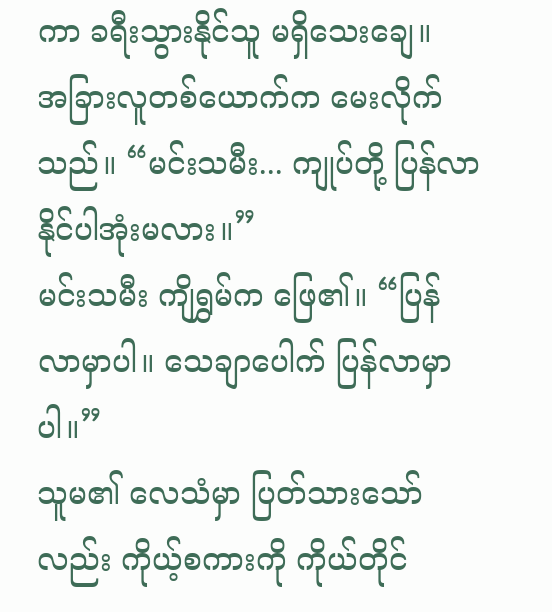ကာ ခရီးသွားနိုင်သူ မရှိသေးချေ။
အခြားလူတစ်ယောက်က မေးလိုက်သည်။ “မင်းသမီး... ကျုပ်တို့ ပြန်လာနိုင်ပါအုံးမလား။”
မင်းသမီး ကျိရွှမ်က ဖြေ၏။ “ပြန်လာမှာပါ။ သေချာပေါက် ပြန်လာမှာပါ။”
သူမ၏ လေသံမှာ ပြတ်သားသော်လည်း ကိုယ့်စကားကို ကိုယ်တိုင်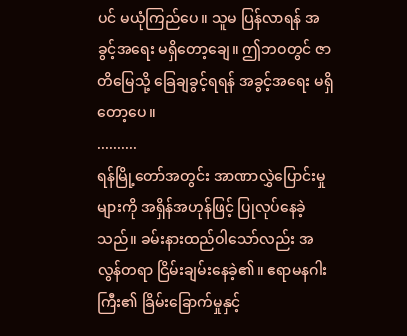ပင် မယုံကြည်ပေ။ သူမ ပြန်လာရန် အခွင့်အရေး မရှိတော့ချေ။ ဤဘဝတွင် ဇာတိမြေသို့ ခြေချခွင့်ရရန် အခွင့်အရေး မရှိတော့ပေ။
..........
ရန်မြို့တော်အတွင်း အာဏာလွှဲပြောင်းမှုများကို အရှိန်အဟုန်ဖြင့် ပြုလုပ်နေခဲ့သည်။ ခမ်းနားထည်ဝါသော်လည်း အလွန်တရာ ငြိမ်းချမ်းနေခဲ့၏။ ဧရာမနဂါးကြီး၏ ခြိမ်းခြောက်မှုနှင့်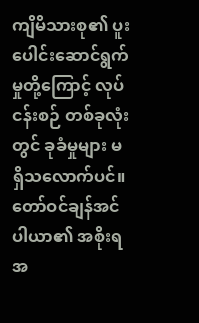ကျိမိသားစု၏ ပူးပေါင်းဆောင်ရွက်မှုတို့ကြောင့် လုပ်ငန်းစဉ် တစ်ခုလုံးတွင် ခုခံမှုများ မရှိသလောက်ပင်။
တော်ဝင်ချန်အင်ပါယာ၏ အစိုးရအ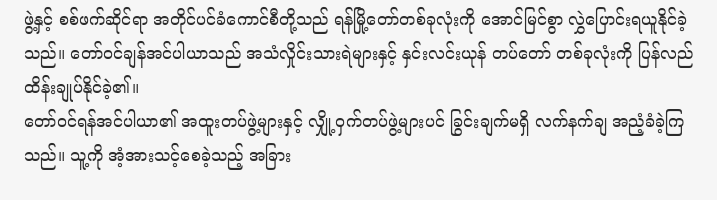ဖွဲ့နှင့် စစ်ဖက်ဆိုင်ရာ အတိုင်ပင်ခံကောင်စီတို့သည် ရန်မြို့တော်တစ်ခုလုံးကို အောင်မြင်စွာ လွှဲပြောင်းရယူနိုင်ခဲ့သည်။ တော်ဝင်ချန်အင်ပါယာသည် အသံလှိုင်းသားရဲများနှင့် နှင်းလင်းယုန် တပ်တော် တစ်ခုလုံးကို ပြန်လည် ထိန်းချုပ်နိုင်ခဲ့၏။
တော်ဝင်ရန်အင်ပါယာ၏ အထူးတပ်ဖွဲ့များနှင့် လျှို့ဝှက်တပ်ဖွဲ့များပင် ခြွင်းချက်မရှိ လက်နက်ချ အညံ့ခံခဲ့ကြသည်။ သူ့ကို အံ့အားသင့်စေခဲ့သည့် အခြား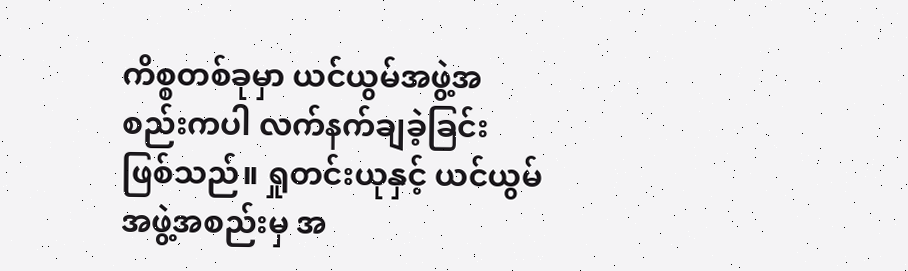ကိစ္စတစ်ခုမှာ ယင်ယွမ်အဖွဲ့အစည်းကပါ လက်နက်ချခဲ့ခြင်း ဖြစ်သည်။ ရှုတင်းယုနှင့် ယင်ယွမ်အဖွဲ့အစည်းမှ အ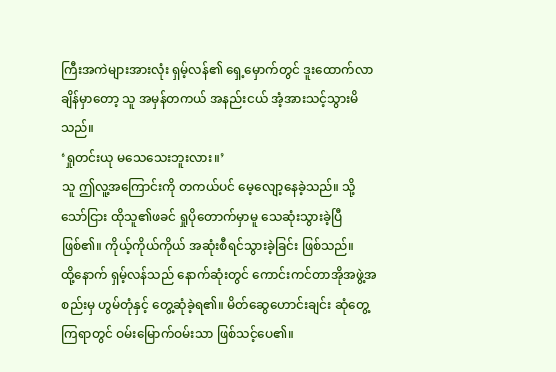ကြီးအကဲများအားလုံး ရှမ့်လန်၏ ရှေ့မှောက်တွင် ဒူးထောက်လာချိန်မှာတော့ သူ အမှန်တကယ် အနည်းငယ် အံ့အားသင့်သွားမိသည်။
‘ရှုတင်းယု မသေသေးဘူးလား။’
သူ ဤလူ့အကြောင်းကို တကယ်ပင် မေ့လျော့နေခဲ့သည်။ သို့သော်ငြား ထိုသူ၏ဖခင် ရှုပိုတောက်မှာမူ သေဆုံးသွားခဲ့ပြီ ဖြစ်၏။ ကိုယ့်ကိုယ်ကိုယ် အဆုံးစီရင်သွားခဲ့ခြင်း ဖြစ်သည်။
ထို့နောက် ရှမ့်လန်သည် နောက်ဆုံးတွင် ကောင်းကင်တာအိုအဖွဲ့အစည်းမှ ဟွမ်တုံနှင့် တွေ့ဆုံခဲ့ရ၏။ မိတ်ဆွေဟောင်းချင်း ဆုံတွေ့ကြရာတွင် ဝမ်းမြောက်ဝမ်းသာ ဖြစ်သင့်ပေ၏။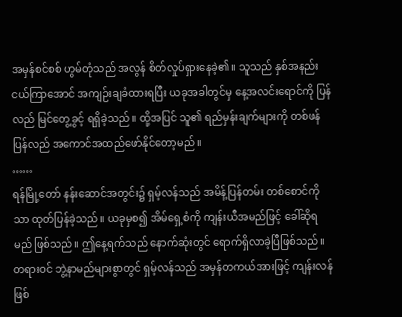အမှန်စင်စစ် ဟွမ်တုံသည် အလွန် စိတ်လှုပ်ရှားနေခဲ့၏။ သူသည် နှစ်အနည်းငယ်ကြာအောင် အကျဉ်းချခံထားရပြီး ယခုအခါတွင်မှ နေ့အလင်းရောင်ကို ပြန်လည် မြင်တွေ့ခွင့် ရရှိခဲ့သည်။ ထို့အပြင် သူ၏ ရည်မှန်းချက်များကို တစ်ဖန်ပြန်လည် အကောင်အထည်ဖော်နိုင်တော့မည်။
……
ရန်မြို့တော် နန်းဆောင်အတွင်း၌ ရှမ့်လန်သည် အမိန့်ပြန်တမ်း တစ်စောင်ကိုသာ ထုတ်ပြန်ခဲ့သည်။ ယခုမှစ၍ အိမ်ရှေ့စံကို ကျန်းယီအမည်ဖြင့် ခေါ်ဆိုရမည် ဖြစ်သည်။ ဤနေ့ရက်သည် နောက်ဆုံးတွင် ရောက်ရှိလာခဲ့ပြီဖြစ်သည်။ တရားဝင် ဘွဲ့နာမည်များစွာတွင် ရှမ့်လန်သည် အမှန်တကယ်အားဖြင့် ကျန်းလန် ဖြစ်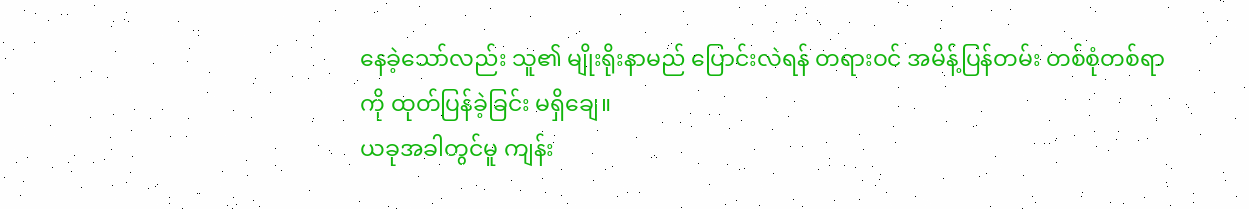နေခဲ့သော်လည်း သူ၏ မျိုးရိုးနာမည် ပြောင်းလဲရန် တရားဝင် အမိန့်ပြန်တမ်း တစ်စုံတစ်ရာကို ထုတ်ပြန်ခဲ့ခြင်း မရှိချေ။
ယခုအခါတွင်မူ ကျန်း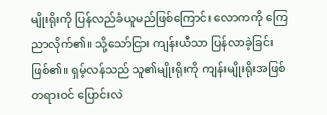မျိုးရိုးကို ပြန်လည်ခံယူမည်ဖြစ်ကြောင်း လောကကို ကြေညာလိုက်၏။ သို့သော်ငြား ကျန်းယီသာ ပြန်လာခဲ့ခြင်း ဖြစ်၏။ ရှမ့်လန်သည် သူ၏မျိုးရိုးကို ကျန်းမျိုးရိုးအဖြစ် တရားဝင် ပြောင်းလဲ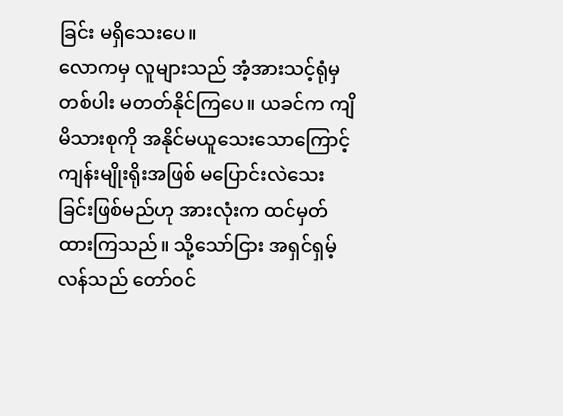ခြင်း မရှိသေးပေ။
လောကမှ လူများသည် အံ့အားသင့်ရုံမှတစ်ပါး မတတ်နိုင်ကြပေ။ ယခင်က ကျိမိသားစုကို အနိုင်မယူသေးသောကြောင့် ကျန်းမျိုးရိုးအဖြစ် မပြောင်းလဲသေးခြင်းဖြစ်မည်ဟု အားလုံးက ထင်မှတ်ထားကြသည်။ သို့သော်ငြား အရှင်ရှမ့်လန်သည် တော်ဝင်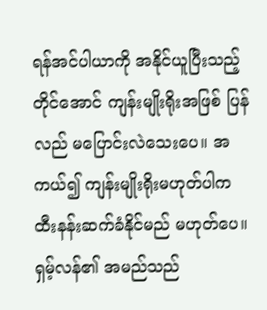ရန်အင်ပါယာကို အနိုင်ယူပြီးသည့်တိုင်အောင် ကျန်းမျိုးရိုးအဖြစ် ပြန်လည် မပြောင်းလဲသေးပေ။ အကယ်၍ ကျန်းမျိုးရိုးမဟုတ်ပါက ထီးနန်းဆက်ခံနိုင်မည် မဟုတ်ပေ။
ရှမ့်လန်၏ အမည်သည်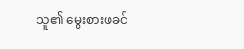သူ၏ မွေးစားဖခင်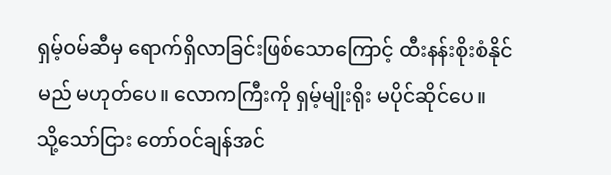ရှမ့်ဝမ်ဆီမှ ရောက်ရှိလာခြင်းဖြစ်သောကြောင့် ထီးနန်းစိုးစံနိုင်မည် မဟုတ်ပေ။ လောကကြီးကို ရှမ့်မျိုးရိုး မပိုင်ဆိုင်ပေ။
သို့သော်ငြား တော်ဝင်ချန်အင်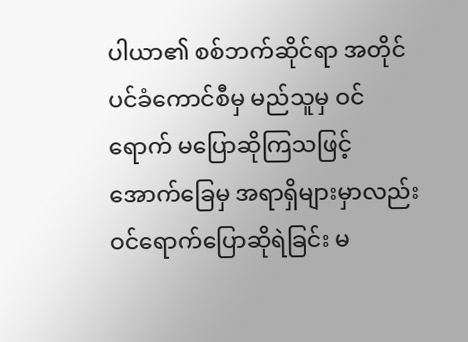ပါယာ၏ စစ်ဘက်ဆိုင်ရာ အတိုင်ပင်ခံကောင်စီမှ မည်သူမှ ဝင်ရောက် မပြောဆိုကြသဖြင့် အောက်ခြေမှ အရာရှိများမှာလည်း ဝင်ရောက်ပြောဆိုရဲခြင်း မ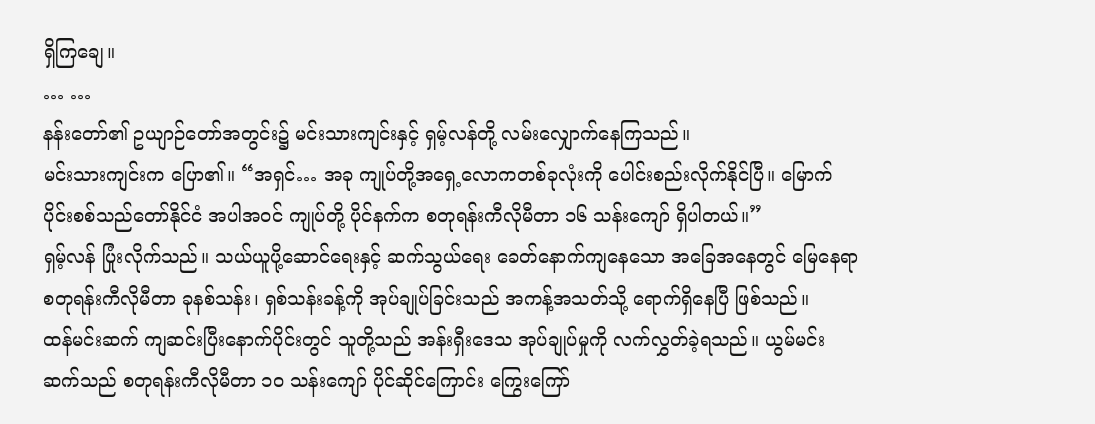ရှိကြချေ။
… …
နန်းတော်၏ ဥယျာဉ်တော်အတွင်း၌ မင်းသားကျင်းနှင့် ရှမ့်လန်တို့ လမ်းလျှောက်နေကြသည်။
မင်းသားကျင်းက ပြော၏။ “အရှင်… အခု ကျုပ်တို့အရှေ့လောကတစ်ခုလုံးကို ပေါင်းစည်းလိုက်နိုင်ပြီ။ မြောက်ပိုင်းစစ်သည်တော်နိုင်ငံ အပါအဝင် ကျုပ်တို့ ပိုင်နက်က စတုရန်းကီလိုမီတာ ၁၆ သန်းကျော် ရှိပါတယ်။”
ရှမ့်လန် ပြုံးလိုက်သည်။ သယ်ယူပို့ဆောင်ရေးနှင့် ဆက်သွယ်ရေး ခေတ်နောက်ကျနေသော အခြေအနေတွင် မြေနေရာ စတုရန်းကီလိုမီတာ ခုနစ်သန်း၊ ရှစ်သန်းခန့်ကို အုပ်ချုပ်ခြင်းသည် အကန့်အသတ်သို့ ရောက်ရှိနေပြီ ဖြစ်သည်။
ထန်မင်းဆက် ကျဆင်းပြီးနောက်ပိုင်းတွင် သူတို့သည် အန်းရှီးဒေသ အုပ်ချုပ်မှုကို လက်လွှတ်ခဲ့ရသည်။ ယွမ်မင်းဆက်သည် စတုရန်းကီလိုမီတာ ၁၀ သန်းကျော် ပိုင်ဆိုင်ကြောင်း ကြွေးကြော်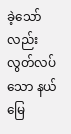ခဲ့သော်လည်း လွတ်လပ်သော နယ်မြေ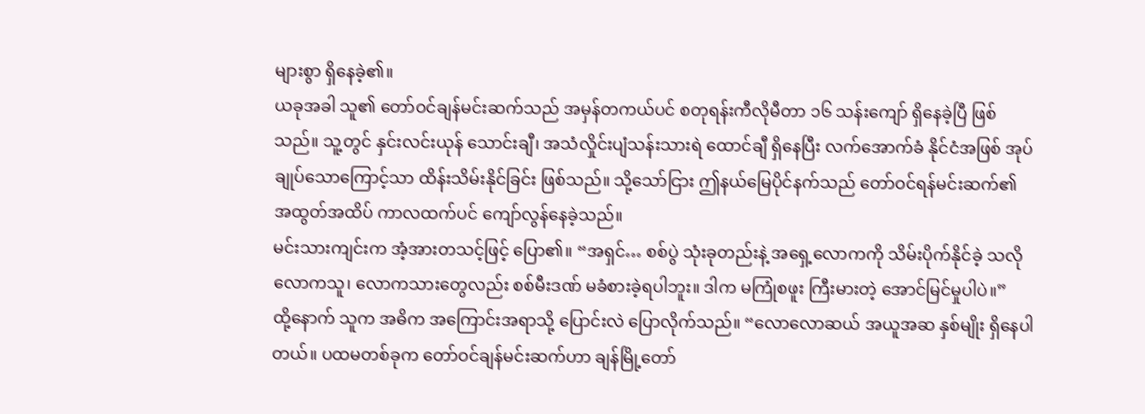များစွာ ရှိနေခဲ့၏။
ယခုအခါ သူ၏ တော်ဝင်ချန်မင်းဆက်သည် အမှန်တကယ်ပင် စတုရန်းကီလိုမီတာ ၁၆ သန်းကျော် ရှိနေခဲ့ပြီ ဖြစ်သည်။ သူ့တွင် နှင်းလင်းယုန် သောင်းချီ၊ အသံလှိုင်းပျံသန်းသားရဲ ထောင်ချီ ရှိနေပြီး လက်အောက်ခံ နိုင်ငံအဖြစ် အုပ်ချုပ်သောကြောင့်သာ ထိန်းသိမ်းနိုင်ခြင်း ဖြစ်သည်။ သို့သော်ငြား ဤနယ်မြေပိုင်နက်သည် တော်ဝင်ရန်မင်းဆက်၏ အထွတ်အထိပ် ကာလထက်ပင် ကျော်လွန်နေခဲ့သည်။
မင်းသားကျင်းက အံ့အားတသင့်ဖြင့် ပြော၏။ “အရှင်… စစ်ပွဲ သုံးခုတည်းနဲ့ အရှေ့လောကကို သိမ်းပိုက်နိုင်ခဲ့ သလို လောကသူ၊ လောကသားတွေလည်း စစ်မီးဒဏ် မခံစားခဲ့ရပါဘူး။ ဒါက မကြုံစဖူး ကြီးမားတဲ့ အောင်မြင်မှုပါပဲ။”
ထို့နောက် သူက အဓိက အကြောင်းအရာသို့ ပြောင်းလဲ ပြောလိုက်သည်။ “လောလောဆယ် အယူအဆ နှစ်မျိုး ရှိနေပါတယ်။ ပထမတစ်ခုက တော်ဝင်ချန်မင်းဆက်ဟာ ချန်မြို့တော်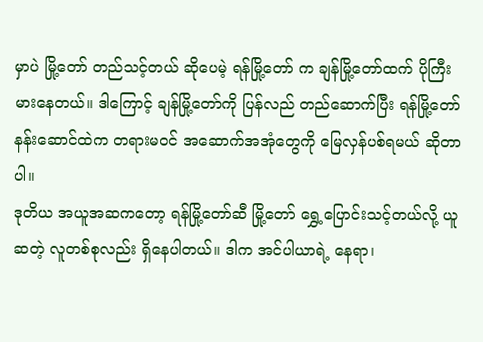မှာပဲ မြို့တော် တည်သင့်တယ် ဆိုပေမဲ့ ရန်မြို့တော် က ချန်မြို့တော်ထက် ပိုကြီးမားနေတယ်။ ဒါကြောင့် ချန်မြို့တော်ကို ပြန်လည် တည်ဆောက်ပြီး ရန်မြို့တော် နန်းဆောင်ထဲက တရားမဝင် အဆောက်အအုံတွေကို မြေလှန်ပစ်ရမယ် ဆိုတာပါ။
ဒုတိယ အယူအဆကတော့ ရန်မြို့တော်ဆီ မြို့တော် ရွှေ့ပြောင်းသင့်တယ်လို့ ယူဆတဲ့ လူတစ်စုလည်း ရှိနေပါတယ်။ ဒါက အင်ပါယာရဲ့ နေရာ၊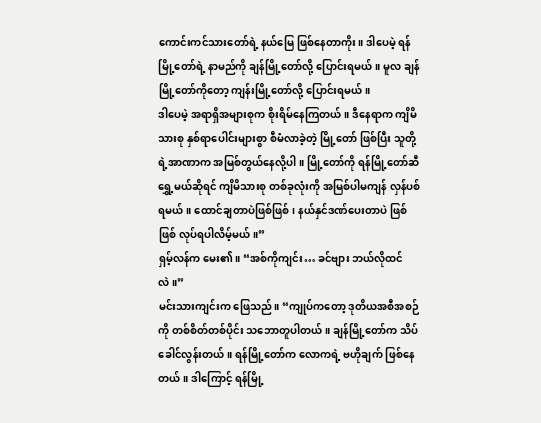ကောင်းကင်သားတော်ရဲ့ နယ်မြေ ဖြစ်နေတာကိုး။ ဒါပေမဲ့ ရန်မြို့တော်ရဲ့ နာမည်ကို ချန်မြို့တော်လို့ ပြောင်းရမယ်။ မူလ ချန်မြို့တော်ကိုတော့ ကျန်းမြို့တော်လို့ ပြောင်းရမယ်။
ဒါပေမဲ့ အရာရှိအများစုက စိုးရိမ်နေကြတယ်။ ဒီနေရာက ကျိမိသားစု နှစ်ရာပေါင်းများစွာ စီမံလာခဲ့တဲ့ မြို့တော် ဖြစ်ပြီး သူတို့ရဲ့အာဏာက အမြစ်တွယ်နေလို့ပါ။ မြို့တော်ကို ရန်မြို့တော်ဆီ ရွှေ့မယ်ဆိုရင် ကျိမိသားစု တစ်ခုလုံးကို အမြစ်ပါမကျန် လှန်ပစ်ရမယ်။ ထောင်ချတာပဲဖြစ်ဖြစ်၊ နယ်နှင်ဒဏ်ပေးတာပဲ ဖြစ်ဖြစ် လုပ်ရပါလိမ့်မယ်။”
ရှမ့်လန်က မေး၏။ “အစ်ကိုကျင်း… ခင်ဗျား ဘယ်လိုထင်လဲ။”
မင်းသားကျင်းက ဖြေသည်။ “ကျုပ်ကတော့ ဒုတိယအစီအစဉ်ကို တစ်စိတ်တစ်ပိုင်း သဘောတူပါတယ်။ ချန်မြို့တော်က သိပ်ခေါင်လွန်းတယ်။ ရန်မြို့တော်က လောကရဲ့ ဗဟိုချက် ဖြစ်နေတယ်။ ဒါကြောင့် ရန်မြို့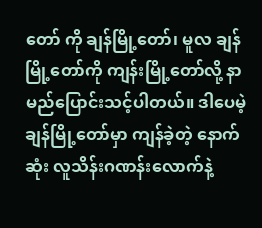တော် ကို ချန်မြို့တော်၊ မူလ ချန်မြို့တော်ကို ကျန်းမြို့တော်လို့ နာမည်ပြောင်းသင့်ပါတယ်။ ဒါပေမဲ့ ချန်မြို့တော်မှာ ကျန်ခဲ့တဲ့ နောက်ဆုံး လူသိန်းဂဏန်းလောက်နဲ့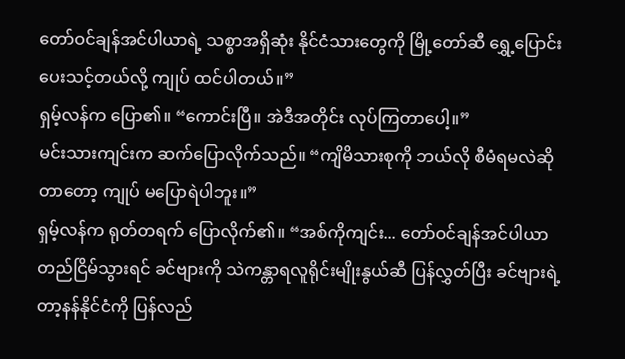တော်ဝင်ချန်အင်ပါယာရဲ့ သစ္စာအရှိဆုံး နိုင်ငံသားတွေကို မြို့တော်ဆီ ရွှေ့ပြောင်းပေးသင့်တယ်လို့ ကျုပ် ထင်ပါတယ်။”
ရှမ့်လန်က ပြော၏။ “ကောင်းပြီ။ အဲဒီအတိုင်း လုပ်ကြတာပေါ့။”
မင်းသားကျင်းက ဆက်ပြောလိုက်သည်။ “ကျိမိသားစုကို ဘယ်လို စီမံရမလဲဆိုတာတော့ ကျုပ် မပြောရဲပါဘူး။”
ရှမ့်လန်က ရုတ်တရက် ပြောလိုက်၏။ “အစ်ကိုကျင်း... တော်ဝင်ချန်အင်ပါယာ တည်ငြိမ်သွားရင် ခင်ဗျားကို သဲကန္တာရလူရိုင်းမျိုးနွယ်ဆီ ပြန်လွှတ်ပြီး ခင်ဗျားရဲ့ တာ့နန်နိုင်ငံကို ပြန်လည်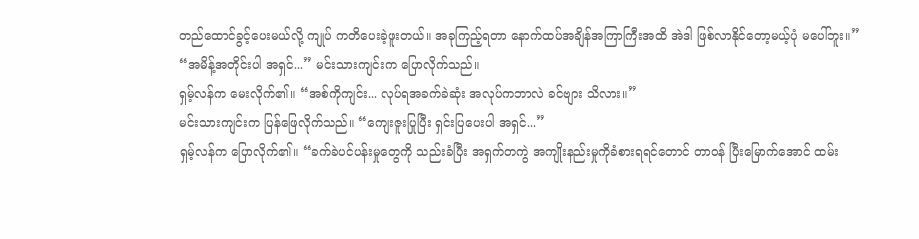တည်ထောင်ခွင့်ပေးမယ်လို့ ကျုပ် ကတိပေးခဲ့ဖူးတယ်။ အခုကြည့်ရတာ နောက်ထပ်အချိန်အကြာကြီးအထိ အဲဒါ ဖြစ်လာနိုင်တော့မယ့်ပုံ မပေါ်ဘူး။”
“အမိန့်အတိုင်းပါ အရှင်...” မင်းသားကျင်းက ပြောလိုက်သည်။
ရှမ့်လန်က မေးလိုက်၏။ “အစ်ကိုကျင်း... လုပ်ရအခက်ခဲဆုံး အလုပ်ကဘာလဲ ခင်ဗျား သိလား။”
မင်းသားကျင်းက ပြန်ဖြေလိုက်သည်။ “ကျေးဇူးပြုပြီး ရှင်းပြပေးပါ အရှင်...”
ရှမ့်လန်က ပြောလိုက်၏။ “ခက်ခဲပင်ပန်းမှုတွေကို သည်းခံပြီး အရှက်တကွဲ အကျိုးနည်းမှုကိုခံစားရရင်တောင် တာဝန် ပြီးမြောက်အောင် ထမ်း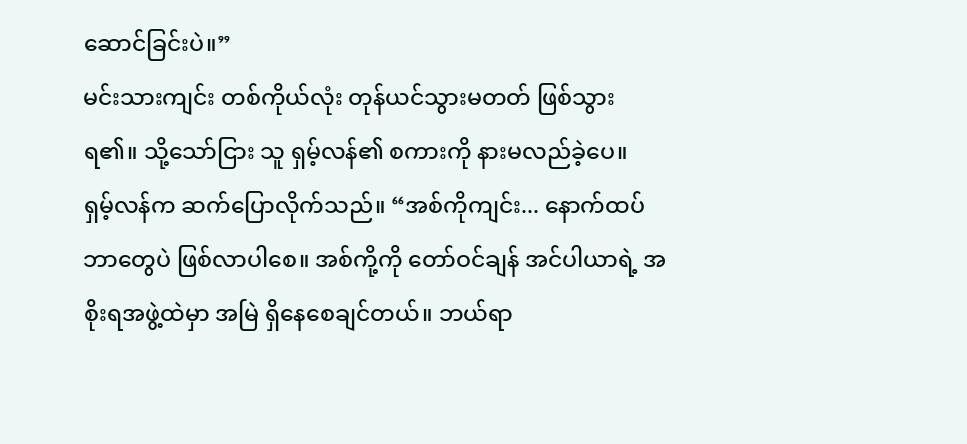ဆောင်ခြင်းပဲ။”
မင်းသားကျင်း တစ်ကိုယ်လုံး တုန်ယင်သွားမတတ် ဖြစ်သွားရ၏။ သို့သော်ငြား သူ ရှမ့်လန်၏ စကားကို နားမလည်ခဲ့ပေ။
ရှမ့်လန်က ဆက်ပြောလိုက်သည်။ “အစ်ကိုကျင်း... နောက်ထပ် ဘာတွေပဲ ဖြစ်လာပါစေ။ အစ်ကို့ကို တော်ဝင်ချန် အင်ပါယာရဲ့ အစိုးရအဖွဲ့ထဲမှာ အမြဲ ရှိနေစေချင်တယ်။ ဘယ်ရာ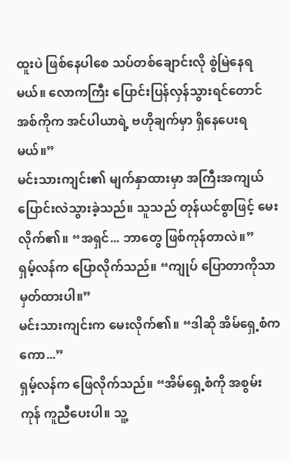ထူးပဲ ဖြစ်နေပါစေ သပ်တစ်ချောင်းလို စွဲမြဲနေရမယ်။ လောကကြီး ပြောင်းပြန်လှန်သွားရင်တောင် အစ်ကိုက အင်ပါယာရဲ့ ဗဟိုချက်မှာ ရှိနေပေးရမယ်။”
မင်းသားကျင်း၏ မျက်နှာထားမှာ အကြီးအကျယ် ပြောင်းလဲသွားခဲ့သည်။ သူသည် တုန်ယင်စွာဖြင့် မေးလိုက်၏။ “အရှင်... ဘာတွေ ဖြစ်ကုန်တာလဲ။”
ရှမ့်လန်က ပြောလိုက်သည်။ “ကျုပ် ပြောတာကိုသာ မှတ်ထားပါ။”
မင်းသားကျင်းက မေးလိုက်၏။ “ဒါဆို အိမ်ရှေ့စံကကော...”
ရှမ့်လန်က ဖြေလိုက်သည်။ “အိမ်ရှေ့စံကို အစွမ်းကုန် ကူညီပေးပါ။ သူ့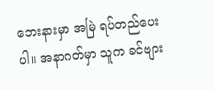ဘေးနားမှာ အမြဲ ရပ်တည်ပေးပါ။ အနာဂတ်မှာ သူက ခင်ဗျား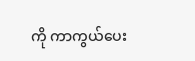ကို ကာကွယ်ပေး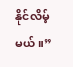နိုင်လိမ့်မယ်။”